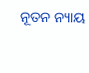ନୂତନ ନ୍ୟାୟ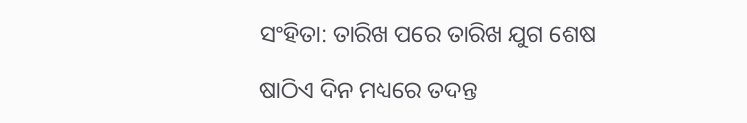ସଂହିତା: ତାରିଖ ପରେ ତାରିଖ ଯୁଗ ଶେଷ

ଷାଠିଏ ଦିନ ମଧ୍ୟରେ ତଦନ୍ତ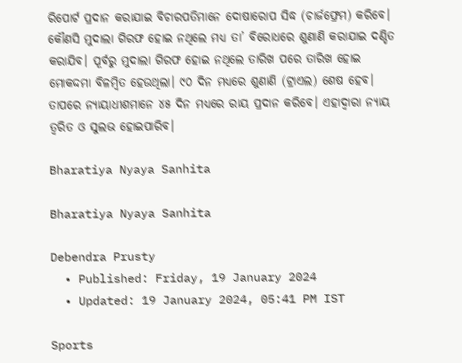ରିପୋର୍ଟ ପ୍ରଦାନ କରାଯାଇ ବିଚାରପତିମାନେ ଦୋଷାରୋପ ସିଦ୍ଧ (ଚାର୍ଜଫ୍ରେମ) କରିବେ। କୌଣସି ମୁଦାଲା ଗିରଫ ହୋଇ ନଥିଲେ ମଧ୍ୟ ତା’ ବିରୋଧରେ ଶୁଣାଣି କରାଯାଇ ଦଣ୍ଡିତ କରାଯିବ। ପୂର୍ବରୁ ମୁଦାଲା ଗିରଫ ହୋଇ ନଥିଲେ ତାରିଖ ପରେ ତାରିଖ ହୋଇ ମୋକଦ୍ଦମା ବିଳମ୍ବିତ ହେଉଥିଲା। ୯୦ ଦିନ ମଧ୍ୟରେ ଶୁଣାଣି (ଟ୍ରାଏଲ) ଶେଷ ହେବ। ତାପରେ ନ୍ୟାୟାଧୀଶମାନେ ୪୫ ଦିନ ମଧ୍ୟରେ ରାୟ ପ୍ରଦାନ କରିବେ। ଏହାଦ୍ୱାରା ନ୍ୟାୟ ତ୍ୱରିତ ଓ ସୁଲଭ ହୋଇପାରିବ।

Bharatiya Nyaya Sanhita

Bharatiya Nyaya Sanhita

Debendra Prusty
  • Published: Friday, 19 January 2024
  • Updated: 19 January 2024, 05:41 PM IST

Sports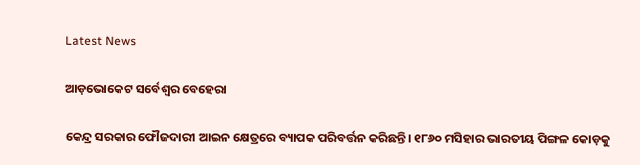Latest News

ଆଡ଼ଭୋକେଟ ସର୍ବେଶ୍ୱର ବେହେରା

କେନ୍ଦ୍ର ସରକାର ଫୌଜଦାରୀ ଆଇନ କ୍ଷେତ୍ରରେ ବ୍ୟାପକ ପରିବର୍ତ୍ତନ କରିଛନ୍ତି। ୧୮୬୦ ମସିହାର ଭାରତୀୟ ପିଙ୍ଗଳ କୋଡ଼କୁ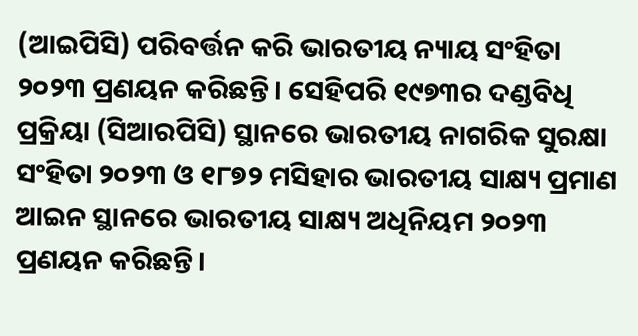(ଆଇପିସି) ପରିବର୍ତ୍ତନ କରି ଭାରତୀୟ ନ୍ୟାୟ ସଂହିତା ୨୦୨୩ ପ୍ରଣୟନ କରିଛନ୍ତି। ସେହିପରି ୧୯୭୩ର ଦଣ୍ଡବିଧି ପ୍ରକ୍ରିୟା (ସିଆରପିସି) ସ୍ଥାନରେ ଭାରତୀୟ ନାଗରିକ ସୁରକ୍ଷା ସଂହିତା ୨୦୨୩ ଓ ୧୮୭୨ ମସିହାର ଭାରତୀୟ ସାକ୍ଷ୍ୟ ପ୍ରମାଣ ଆଇନ ସ୍ଥାନରେ ଭାରତୀୟ ସାକ୍ଷ୍ୟ ଅଧିନିୟମ ୨୦୨୩ ପ୍ରଣୟନ କରିଛନ୍ତି।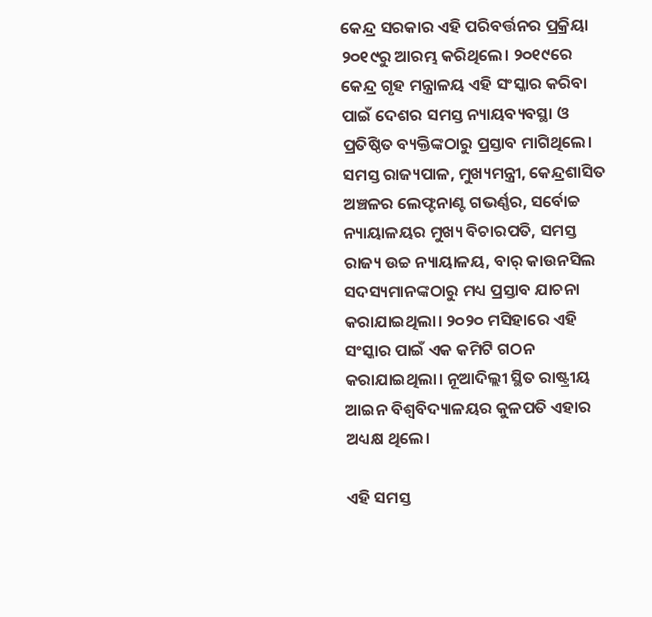କେନ୍ଦ୍ର ସରକାର ଏହି ପରିବର୍ତ୍ତନର ପ୍ରକ୍ରିୟା ୨୦୧୯ରୁ ଆରମ୍ଭ କରିଥିଲେ। ୨୦୧୯ରେ କେନ୍ଦ୍ର ଗୃହ ମନ୍ତ୍ରାଳୟ ଏହି ସଂସ୍କାର କରିବା ପାଇଁ ଦେଶର ସମସ୍ତ ନ୍ୟାୟବ୍ୟବସ୍ଥା ଓ ପ୍ରତିଷ୍ଠିତ ବ୍ୟକ୍ତିଙ୍କଠାରୁ ପ୍ରସ୍ତାବ ମାଗିଥିଲେ। ସମସ୍ତ ରାଜ୍ୟପାଳ, ମୁଖ୍ୟମନ୍ତ୍ରୀ, କେନ୍ଦ୍ରଶାସିତ ଅଞ୍ଚଳର ଲେଫ୍ଟନାଣ୍ଟ ଗଭର୍ଣ୍ଣର, ସର୍ବୋଚ୍ଚ ନ୍ୟାୟାଳୟର ମୁଖ୍ୟ ବିଚାରପତି, ସମସ୍ତ ରାଜ୍ୟ ଉଚ୍ଚ ନ୍ୟାୟାଳୟ, ବାର୍‌ କାଉନସିଲ ସଦସ୍ୟମାନଙ୍କଠାରୁ ମଧ୍ୟ ପ୍ରସ୍ତାବ ଯାଚନା କରାଯାଇଥିଲା। ୨୦୨୦ ମସିହାରେ ଏହି ସଂସ୍କାର ପାଇଁ ଏକ କମିଟି ଗଠନ କରାଯାଇଥିଲା। ନୂଆଦିଲ୍ଲୀ ସ୍ଥିତ ରାଷ୍ଟ୍ରୀୟ ଆଇନ ବିଶ୍ୱବିଦ୍ୟାଳୟର କୁଳପତି ଏହାର ଅଧ୍ୟକ୍ଷ ଥିଲେ।

ଏହି ସମସ୍ତ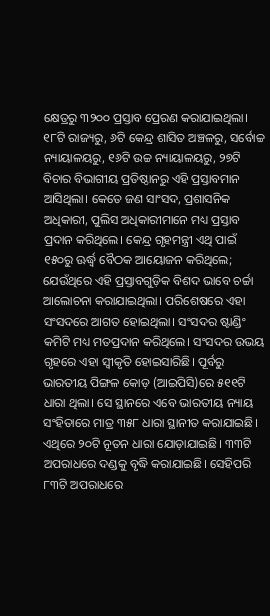କ୍ଷେତ୍ରରୁ ୩୨୦୦ ପ୍ରସ୍ତାବ ପ୍ରେରଣ କରାଯାଇଥିଲା। ୧୮ଟି ରାଜ୍ୟରୁ, ୬ଟି କେନ୍ଦ୍ର ଶାସିତ ଅଞ୍ଚଳରୁ, ସର୍ବୋଚ୍ଚ ନ୍ୟାୟାଳୟରୁ, ୧୬ଟି ଉଚ୍ଚ ନ୍ୟାୟାଳୟରୁ, ୨୭ଟି ବିଚାର ବିଭାଗୀୟ ପ୍ରତିଷ୍ଠାନରୁ ଏହି ପ୍ରସ୍ତାବମାନ ଆସିଥିଲା। କେତେ ଜଣ ସାଂସଦ, ପ୍ରଶାସନିକ ଅଧିକାରୀ, ପୁଲିସ ଅଧିକାରୀମାନେ ମଧ୍ୟ ପ୍ରସ୍ତାବ ପ୍ରଦାନ କରିଥିଲେ। କେନ୍ଦ୍ର ଗୃହମନ୍ତ୍ରୀ ଏଥି ପାଇଁ ୧୫୦ରୁ ଊର୍ଦ୍ଧ୍ୱ ବୈଠକ ଆୟୋଜନ କରିଥିଲେ; ଯେଉଁଥିରେ ଏହି ପ୍ରସ୍ତାବଗୁଡ଼ିକ ବିଶଦ ଭାବେ ଚର୍ଚ୍ଚା ଆଲୋଚନା କରାଯାଇଥିଲା। ପରିଶେଷରେ ଏହା ସଂସଦରେ ଆଗତ ହୋଇଥିଲା। ସଂସଦର ଷ୍ଟାଣ୍ଡିଂ କମିଟି ମଧ୍ୟ ମତପ୍ରଦାନ କରିଥିଲେ। ସଂସଦର ଉଭୟ ଗୃହରେ ଏହା ସ୍ୱୀକୃତି ହୋଇସାରିଛି। ପୂର୍ବରୁ ଭାରତୀୟ ପିଙ୍ଗଳ କୋଡ଼ (ଆଇପିସି)ରେ ୫୧୧ଟି ଧାରା ଥିଲା। ସେ ସ୍ଥାନରେ ଏବେ ଭାରତୀୟ ନ୍ୟାୟ ସଂହିତାରେ ମାତ୍ର ୩୫୮ ଧାରା ସ୍ଥାନୀତ କରାଯାଇଛି। ଏଥିରେ ୨୦ଟି ନୂତନ ଧାରା ଯୋଡ଼ାଯାଇଛି। ୩୩ଟି ଅପରାଧରେ ଦଣ୍ଡକୁ ବୃଦ୍ଧି କରାଯାଇଛି। ସେହିପରି ୮୩ଟି ଅପରାଧରେ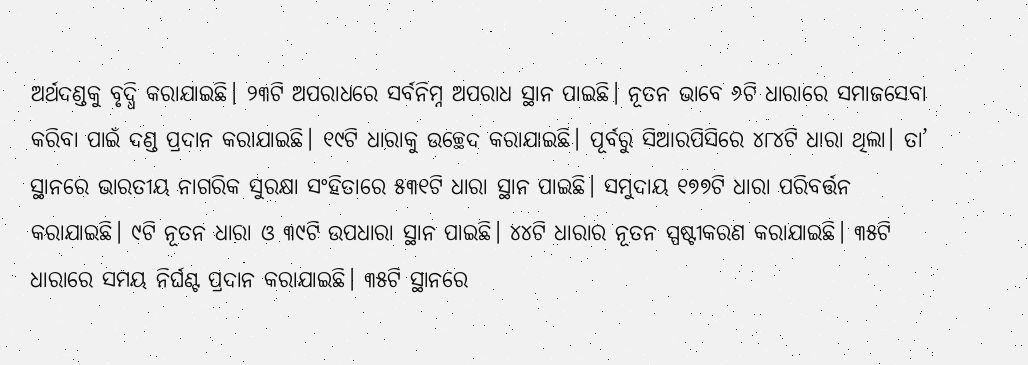ଅର୍ଥଦଣ୍ଡକୁ ବୃଦ୍ଧି କରାଯାଇଛି। ୨୩ଟି ଅପରାଧରେ ସର୍ବନିମ୍ନ ଅପରାଧ ସ୍ଥାନ ପାଇଛି। ନୂତନ ଭାବେ ୬ଟି ଧାରାରେ ସମାଜସେବା କରିବା ପାଇଁ ଦଣ୍ଡ ପ୍ରଦାନ କରାଯାଇଛି। ୧୯ଟି ଧାରାକୁ ଉଚ୍ଛେଦ କରାଯାଇଛି। ପୂର୍ବରୁ ସିଆରପିସିରେ ୪୮୪ଟି ଧାରା ଥିଲା। ତା’ ସ୍ଥାନରେ ଭାରତୀୟ ନାଗରିକ ସୁରକ୍ଷା ସଂହିତାରେ ୫୩୧ଟି ଧାରା ସ୍ଥାନ ପାଇଛି। ସମୁଦାୟ ୧୭୭ଟି ଧାରା ପରିବର୍ତ୍ତନ କରାଯାଇଛି। ୯ଟି ନୂତନ ଧାରା ଓ ୩୯ଟି ଉପଧାରା ସ୍ଥାନ ପାଇଛି। ୪୪ଟି ଧାରାର ନୂତନ ସ୍ପଷ୍ଟୀକରଣ କରାଯାଇଛି। ୩୫ଟି ଧାରାରେ ସମୟ ନିର୍ଘଣ୍ଟ ପ୍ରଦାନ କରାଯାଇଛି। ୩୫ଟି ସ୍ଥାନରେ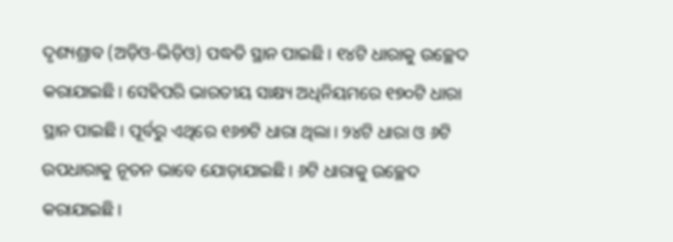ଦୃଶ୍ୟଶ୍ରାବ (ଅଡ଼ିଓ-ଭିଡ଼ିଓ) ପଦ୍ଧତି ସ୍ଥାନ ପାଇଛି। ୧୪ଟି ଧାରାକୁ ଉଚ୍ଛେଦ କରାଯାଇଛି। ସେହିପରି ଭାରତୀୟ ସାକ୍ଷ୍ୟ ଅଧିନିୟମରେ ୧୭୦ଟି ଧାରା ସ୍ଥାନ ପାଇଛି। ପୂର୍ବରୁ ଏଥିରେ ୧୬୭ଟି ଧାରା ଥିଲା। ୨୪ଟି ଧାରା ଓ ୬ଟି ଉପଧାରାକୁ ନୂତନ ଭାବେ ଯୋଡ଼ାଯାଇଛି। ୬ଟି ଧାରାକୁ ଉଚ୍ଛେଦ କରାଯାଇଛି।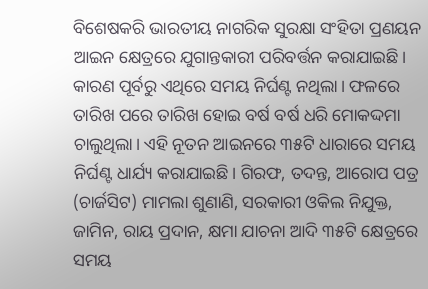ବିଶେଷକରି ଭାରତୀୟ ନାଗରିକ ସୁରକ୍ଷା ସଂହିତା ପ୍ରଣୟନ ଆଇନ କ୍ଷେତ୍ରରେ ଯୁଗାନ୍ତକାରୀ ପରିବର୍ତ୍ତନ କରାଯାଇଛି। କାରଣ ପୂର୍ବରୁ ଏଥିରେ ସମୟ ନିର୍ଘଣ୍ଟ ନଥିଲା। ଫଳରେ ତାରିଖ ପରେ ତାରିଖ ହୋଇ ବର୍ଷ ବର୍ଷ ଧରି ମୋକଦ୍ଦମା ଚାଲୁଥିଲା। ଏହି ନୂତନ ଆଇନରେ ୩୫ଟି ଧାରାରେ ସମୟ ନିର୍ଘଣ୍ଟ ଧାର୍ଯ୍ୟ କରାଯାଇଛି। ଗିରଫ, ତଦନ୍ତ, ଆରୋପ ପତ୍ର (ଚାର୍ଜସିଟ) ମାମଲା ଶୁଣାଣି, ସରକାରୀ ଓକିଲ ନିଯୁକ୍ତ, ଜାମିନ, ରାୟ ପ୍ରଦାନ, କ୍ଷମା ଯାଚନା ଆଦି ୩୫ଟି କ୍ଷେତ୍ରରେ ସମୟ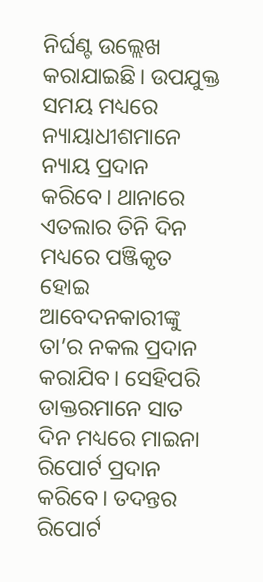ନିର୍ଘଣ୍ଟ ଉଲ୍ଲେଖ କରାଯାଇଛି। ଉପଯୁକ୍ତ ସମୟ ମଧ୍ୟରେ ନ୍ୟାୟାଧୀଶମାନେ ନ୍ୟାୟ ପ୍ରଦାନ କରିବେ। ଥାନାରେ ଏତଲାର ତିନି ଦିନ ମଧ୍ୟରେ ପଞ୍ଜିକୃତ ହୋଇ ଆବେଦନକାରୀଙ୍କୁ ତା’ର ନକଲ ପ୍ରଦାନ କରାଯିବ। ସେହିପରି ଡାକ୍ତରମାନେ ସାତ ଦିନ ମଧ୍ୟରେ ମାଇନା ରିପୋର୍ଟ ପ୍ରଦାନ କରିବେ। ତଦନ୍ତର ରିପୋର୍ଟ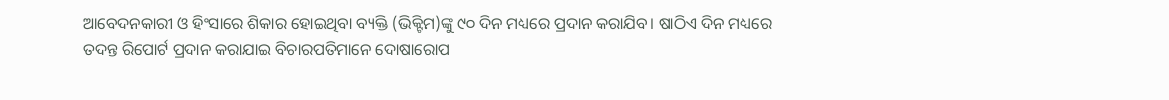ଆବେଦନକାରୀ ଓ ହିଂସାରେ ଶିକାର ହୋଇଥିବା ବ୍ୟକ୍ତି (ଭିକ୍ଟିମ)ଙ୍କୁ ୯୦ ଦିନ ମଧ୍ୟରେ ପ୍ରଦାନ କରାଯିବ। ଷାଠିଏ ଦିନ ମଧ୍ୟରେ ତଦନ୍ତ ରିପୋର୍ଟ ପ୍ରଦାନ କରାଯାଇ ବିଚାରପତିମାନେ ଦୋଷାରୋପ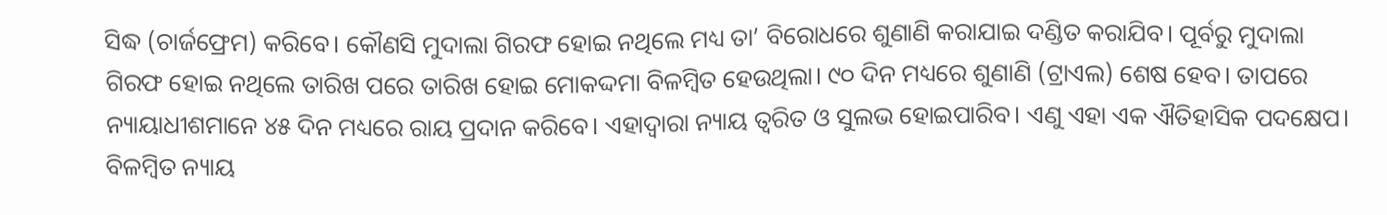ସିଦ୍ଧ (ଚାର୍ଜଫ୍ରେମ) କରିବେ। କୌଣସି ମୁଦାଲା ଗିରଫ ହୋଇ ନଥିଲେ ମଧ୍ୟ ତା’ ବିରୋଧରେ ଶୁଣାଣି କରାଯାଇ ଦଣ୍ଡିତ କରାଯିବ। ପୂର୍ବରୁ ମୁଦାଲା ଗିରଫ ହୋଇ ନଥିଲେ ତାରିଖ ପରେ ତାରିଖ ହୋଇ ମୋକଦ୍ଦମା ବିଳମ୍ବିତ ହେଉଥିଲା। ୯୦ ଦିନ ମଧ୍ୟରେ ଶୁଣାଣି (ଟ୍ରାଏଲ) ଶେଷ ହେବ। ତାପରେ ନ୍ୟାୟାଧୀଶମାନେ ୪୫ ଦିନ ମଧ୍ୟରେ ରାୟ ପ୍ରଦାନ କରିବେ। ଏହାଦ୍ୱାରା ନ୍ୟାୟ ତ୍ୱରିତ ଓ ସୁଲଭ ହୋଇପାରିବ। ଏଣୁ ଏହା ଏକ ଐତିହାସିକ ପଦକ୍ଷେପ। ବିଳମ୍ବିତ ନ୍ୟାୟ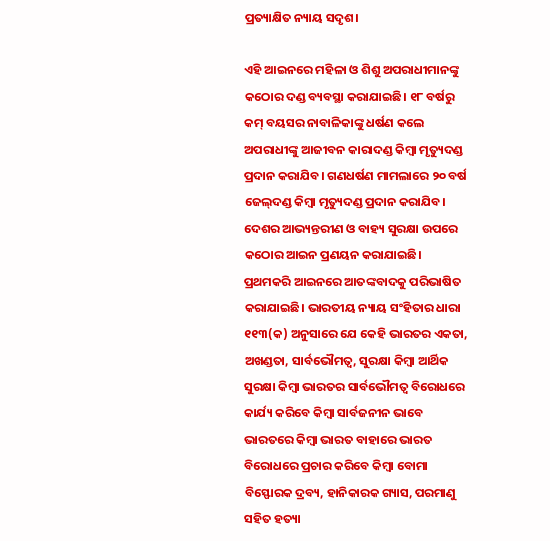ପ୍ରତ୍ୟାକ୍ଷିତ ନ୍ୟାୟ ସଦୃଶ।

ଏହି ଆଇନରେ ମହିଳା ଓ ଶିଶୁ ଅପରାଧୀମାନଙ୍କୁ କଠୋର ଦଣ୍ଡ ବ୍ୟବସ୍ଥା କରାଯାଇଛି। ୧୮ ବର୍ଷରୁ କମ୍ ବୟସର ନାବାଳିକାଙ୍କୁ ଧର୍ଷଣ କଲେ ଅପରାଧୀଙ୍କୁ ଆଜୀବନ କାରାଦଣ୍ଡ କିମ୍ବା ମୃତ୍ୟୁଦଣ୍ଡ ପ୍ରଦାନ କରାଯିବ। ଗଣଧର୍ଷଣ ମାମଲାରେ ୨୦ ବର୍ଷ ଜେଲ୍‌ଦଣ୍ଡ କିମ୍ବା ମୃତ୍ୟୁଦଣ୍ଡ ପ୍ରଦାନ କରାଯିବ। ଦେଶର ଆଭ୍ୟନ୍ତରୀଣ ଓ ବାହ୍ୟ ସୁରକ୍ଷା ଉପରେ କଠୋର ଆଇନ ପ୍ରଣୟନ କରାଯାଇଛି। ପ୍ରଥମକରି ଆଇନରେ ଆତଙ୍କବାଦକୁ ପରିଭାଷିତ କରାଯାଇଛି। ଭାରତୀୟ ନ୍ୟାୟ ସଂହିତାର ଧାରା ୧୧୩(କ) ଅନୁସାରେ ଯେ କେହି ଭାରତର ଏକତା, ଅଖଣ୍ଡତା, ସାର୍ବଭୌମତ୍ୱ, ସୁରକ୍ଷା କିମ୍ବା ଆର୍ଥିକ ସୁରକ୍ଷା କିମ୍ବା ଭାରତର ସାର୍ବଭୌମତ୍ୱ ବିରୋଧରେ କାର୍ଯ୍ୟ କରିବେ କିମ୍ବା ସାର୍ବଜନୀନ ଭାବେ ଭାରତରେ କିମ୍ବା ଭାରତ ବାହାରେ ଭାରତ ବିରୋଧରେ ପ୍ରଚାର କରିବେ କିମ୍ବା ବୋମା ବିସ୍ଫୋରକ ଦ୍ରବ୍ୟ, ହାନିକାରକ ଗ୍ୟାସ, ପରମାଣୁ ସହିତ ହତ୍ୟା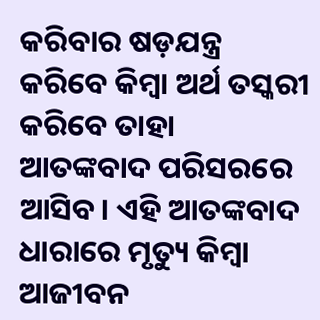କରିବାର ଷଡ଼ଯନ୍ତ୍ର କରିବେ କିମ୍ବା ଅର୍ଥ ତସ୍କରୀ କରିବେ ତାହା ଆତଙ୍କବାଦ ପରିସରରେ ଆସିବ। ଏହି ଆତଙ୍କବାଦ ଧାରାରେ ମୃତ୍ୟୁ କିମ୍ବା ଆଜୀବନ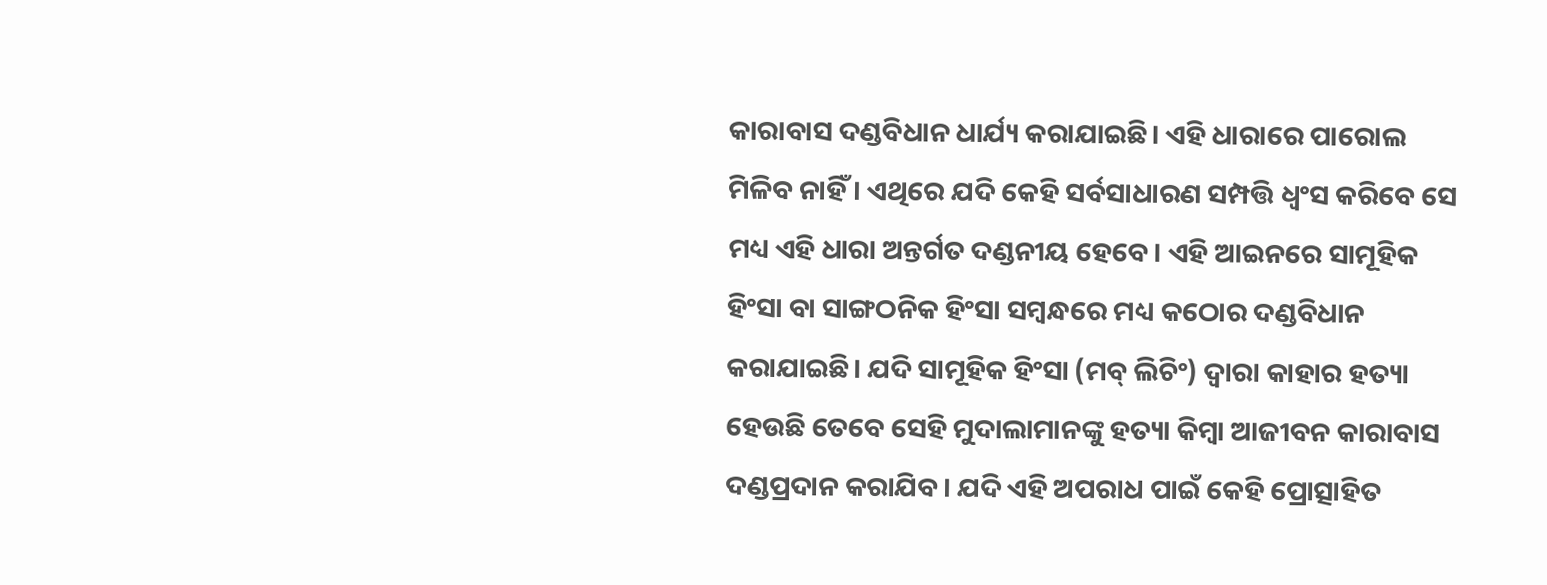କାରାବାସ ଦଣ୍ଡବିଧାନ ଧାର୍ଯ୍ୟ କରାଯାଇଛି। ଏହି ଧାରାରେ ପାରୋଲ ମିଳିବ ନାହିଁ। ଏଥିରେ ଯଦି କେହି ସର୍ବସାଧାରଣ ସମ୍ପତ୍ତି ଧ୍ୱଂସ କରିବେ ସେ ମଧ୍ୟ ଏହି ଧାରା ଅନ୍ତର୍ଗତ ଦଣ୍ଡନୀୟ ହେବେ। ଏହି ଆଇନରେ ସାମୂହିକ ହିଂସା ବା ସାଙ୍ଗଠନିକ ହିଂସା ସମ୍ବନ୍ଧରେ ମଧ୍ୟ କଠୋର ଦଣ୍ଡବିଧାନ କରାଯାଇଛି। ଯଦି ସାମୂହିକ ହିଂସା (ମବ୍ ଲିଚିଂ) ଦ୍ୱାରା କାହାର ହତ୍ୟା ହେଉଛି ତେବେ ସେହି ମୁଦାଲାମାନଙ୍କୁ ହତ୍ୟା କିମ୍ବା ଆଜୀବନ କାରାବାସ ଦଣ୍ଡପ୍ରଦାନ କରାଯିବ। ଯଦି ଏହି ଅପରାଧ ପାଇଁ କେହି ପ୍ରୋତ୍ସାହିତ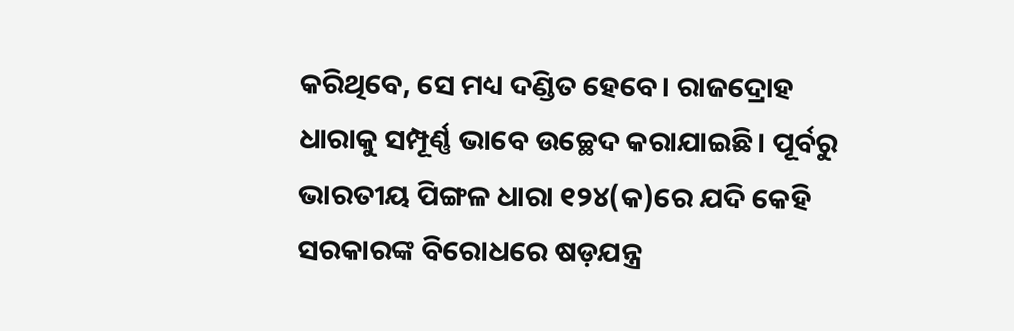କରିଥିବେ, ସେ ମଧ୍ୟ ଦଣ୍ଡିତ ହେବେ। ରାଜଦ୍ରୋହ ଧାରାକୁ ସମ୍ପୂର୍ଣ୍ଣ ଭାବେ ଉଚ୍ଛେଦ କରାଯାଇଛି। ପୂର୍ବରୁ ଭାରତୀୟ ପିଙ୍ଗଳ ଧାରା ୧୨୪(କ)ରେ ଯଦି କେହି ସରକାରଙ୍କ ବିରୋଧରେ ଷଡ଼ଯନ୍ତ୍ର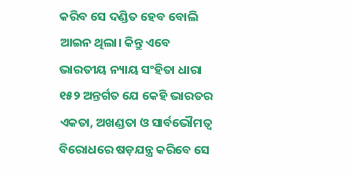କରିବ ସେ ଦଣ୍ଡିତ ହେବ ବୋଲି ଆଇନ ଥିଲା। କିନ୍ତୁ ଏବେ ଭାରତୀୟ ନ୍ୟାୟ ସଂହିତା ଧାରା ୧୫୨ ଅନ୍ତର୍ଗତ ଯେ କେହି ଭାରତର ଏକତା, ଅଖଣ୍ଡତା ଓ ସାର୍ବଭୌମତ୍ୱ ବିରୋଧରେ ଷଡ଼ଯନ୍ତ୍ର କରିବେ ସେ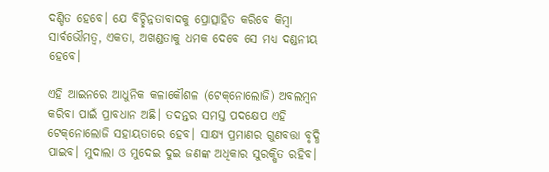ଦଣ୍ଡିତ ହେବେ। ଯେ ବିଚ୍ଛିନ୍ନତାବାଦକୁ ପ୍ରୋତ୍ସାହିତ କରିବେ କିମ୍ବା ସାର୍ବଭୌମତ୍ୱ, ଏକତା, ଅଖଣ୍ଡତାକୁ ଧମକ ଦେବେ ସେ ମଧ୍ୟ ଦଣ୍ଡନୀୟ ହେବେ।

ଏହି ଆଇନରେ ଆଧୁନିକ କଳାକୌଶଳ (ଟେକ୍‌ନୋଲୋଜି) ଅବଲମ୍ବନ କରିବା ପାଇଁ ପ୍ରାବଧାନ ଅଛି। ତଦନ୍ତର ସମସ୍ତ ପଦକ୍ଷେପ ଏହି ଟେକ୍‌ନୋଲୋଜି ସହାୟତାରେ ହେବ। ସାକ୍ଷ୍ୟ ପ୍ରମାଣର ଗୁଣବତ୍ତା ବୃଦ୍ଧି ପାଇବ। ମୁଦାଲା ଓ ମୁଦେଇ ଦୁଇ ଜଣଙ୍କ ଅଧିକାର ସୁରକ୍ଷିତ ରହିବ।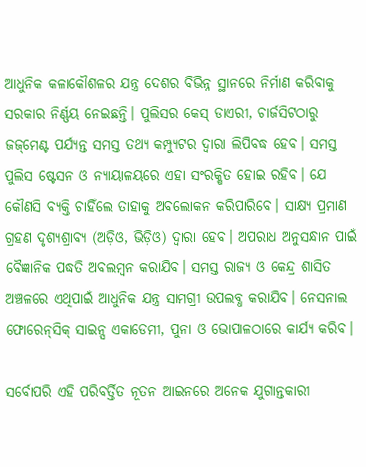ଆଧୁନିକ କଳାକୌଶଳର ଯନ୍ତ୍ର ଦେଶର ବିଭିନ୍ନ ସ୍ଥାନରେ ନିର୍ମାଣ କରିବାକୁ ସରକାର ନିର୍ଣ୍ଣୟ ନେଇଛନ୍ତି। ପୁଲିସର କେସ୍ ଡାଏରୀ, ଚାର୍ଜସିଟଠାରୁ ଜଜ୍‌ମେଣ୍ଟ ପର୍ଯ୍ୟନ୍ତ ସମସ୍ତ ତଥ୍ୟ କମ୍ପ୍ୟୁଟର ଦ୍ୱାରା ଲିପିବଦ୍ଧ ହେବ। ସମସ୍ତ ପୁଲିସ ଷ୍ଟେସନ ଓ ନ୍ୟାୟାଳୟରେ ଏହା ସଂରକ୍ଷିତ ହୋଇ ରହିବ। ଯେ କୌଣସି ବ୍ୟକ୍ତି ଚାହିଁଲେ ତାହାକୁ ଅବଲୋକନ କରିପାରିବେ। ସାକ୍ଷ୍ୟ ପ୍ରମାଣ ଗ୍ରହଣ ଦୃଶ୍ୟଶ୍ରାବ୍ୟ (ଅଡ଼ିଓ, ଭିଡ଼ିଓ) ଦ୍ୱାରା ହେବ। ଅପରାଧ ଅନୁସନ୍ଧାନ ପାଇଁ ବୈଜ୍ଞାନିକ ପଦ୍ଧତି ଅବଲମ୍ବନ କରାଯିବ। ସମସ୍ତ ରାଜ୍ୟ ଓ କେନ୍ଦ୍ର ଶାସିତ ଅଞ୍ଚଳରେ ଏଥିପାଇଁ ଆଧୁନିକ ଯନ୍ତ୍ର ସାମଗ୍ରୀ ଉପଲବ୍ଧ କରାଯିବ। ନେସନାଲ ଫୋରେନ୍‌ସିକ୍ ସାଇନ୍ସ ଏକାଡେମୀ, ପୁନା ଓ ଭୋପାଳଠାରେ କାର୍ଯ୍ୟ କରିବ।

ସର୍ବୋପରି ଏହି ପରିବର୍ତ୍ତିତ ନୂତନ ଆଇନରେ ଅନେକ ଯୁଗାନ୍ତକାରୀ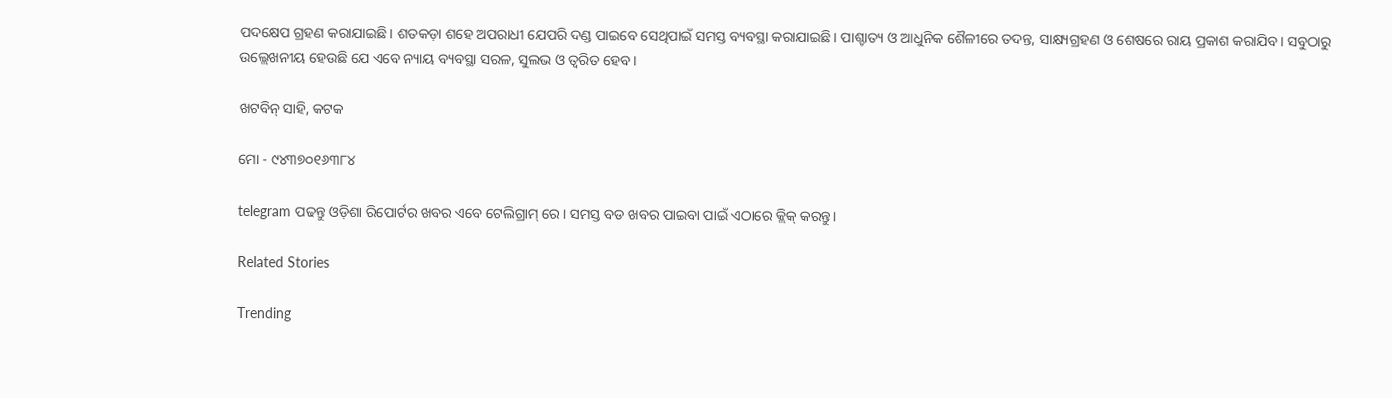ପଦକ୍ଷେପ ଗ୍ରହଣ କରାଯାଇଛି। ଶତକଡ଼ା ଶହେ ଅପରାଧୀ ଯେପରି ଦଣ୍ଡ ପାଇବେ ସେଥିପାଇଁ ସମସ୍ତ ବ୍ୟବସ୍ଥା କରାଯାଇଛି। ପାଶ୍ଚାତ୍ୟ ଓ ଆଧୁନିକ ଶୈଳୀରେ ତଦନ୍ତ, ସାକ୍ଷ୍ୟଗ୍ରହଣ ଓ ଶେଷରେ ରାୟ ପ୍ରକାଶ କରାଯିବ। ସବୁଠାରୁ ଉଲ୍ଲେଖନୀୟ ହେଉଛି ଯେ ଏବେ ନ୍ୟାୟ ବ୍ୟବସ୍ଥା ସରଳ, ସୁଲଭ ଓ ତ୍ୱରିତ ହେବ।

ଖଟବିନ୍ ସାହି, କଟକ

ମୋ - ୯୪୩୭୦୧୬୩୮୪

telegram ପଢନ୍ତୁ ଓଡ଼ିଶା ରିପୋର୍ଟର ଖବର ଏବେ ଟେଲିଗ୍ରାମ୍ ରେ। ସମସ୍ତ ବଡ ଖବର ପାଇବା ପାଇଁ ଏଠାରେ କ୍ଲିକ୍ କରନ୍ତୁ।

Related Stories

Trending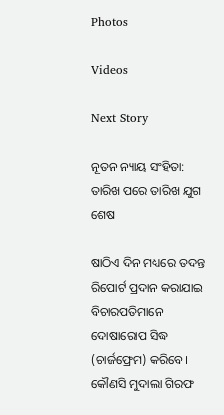Photos

Videos

Next Story

ନୂତନ ନ୍ୟାୟ ସଂହିତା: ତାରିଖ ପରେ ତାରିଖ ଯୁଗ ଶେଷ

ଷାଠିଏ ଦିନ ମଧ୍ୟରେ ତଦନ୍ତ ରିପୋର୍ଟ ପ୍ରଦାନ କରାଯାଇ ବିଚାରପତିମାନେ ଦୋଷାରୋପ ସିଦ୍ଧ (ଚାର୍ଜଫ୍ରେମ) କରିବେ। କୌଣସି ମୁଦାଲା ଗିରଫ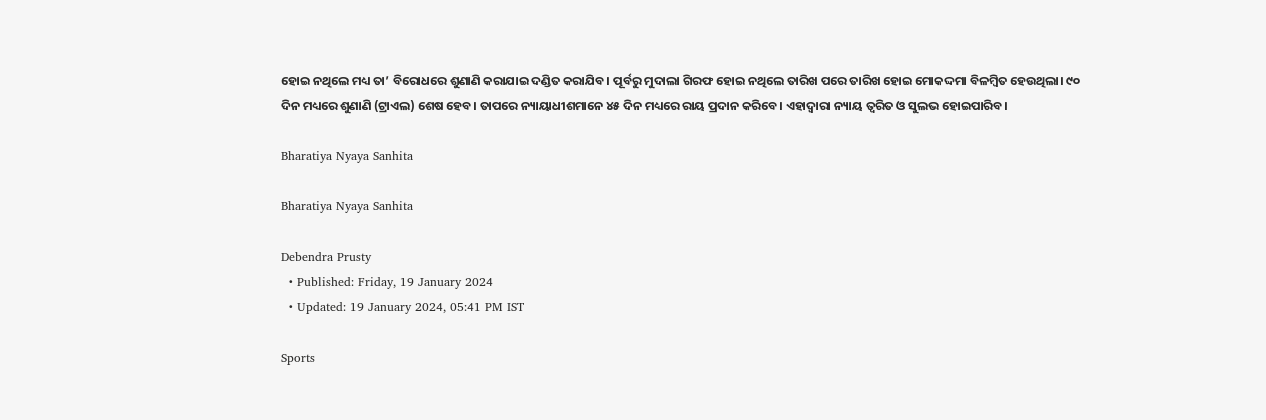ହୋଇ ନଥିଲେ ମଧ୍ୟ ତା’ ବିରୋଧରେ ଶୁଣାଣି କରାଯାଇ ଦଣ୍ଡିତ କରାଯିବ। ପୂର୍ବରୁ ମୁଦାଲା ଗିରଫ ହୋଇ ନଥିଲେ ତାରିଖ ପରେ ତାରିଖ ହୋଇ ମୋକଦ୍ଦମା ବିଳମ୍ବିତ ହେଉଥିଲା। ୯୦ ଦିନ ମଧ୍ୟରେ ଶୁଣାଣି (ଟ୍ରାଏଲ) ଶେଷ ହେବ। ତାପରେ ନ୍ୟାୟାଧୀଶମାନେ ୪୫ ଦିନ ମଧ୍ୟରେ ରାୟ ପ୍ରଦାନ କରିବେ। ଏହାଦ୍ୱାରା ନ୍ୟାୟ ତ୍ୱରିତ ଓ ସୁଲଭ ହୋଇପାରିବ।

Bharatiya Nyaya Sanhita

Bharatiya Nyaya Sanhita

Debendra Prusty
  • Published: Friday, 19 January 2024
  • Updated: 19 January 2024, 05:41 PM IST

Sports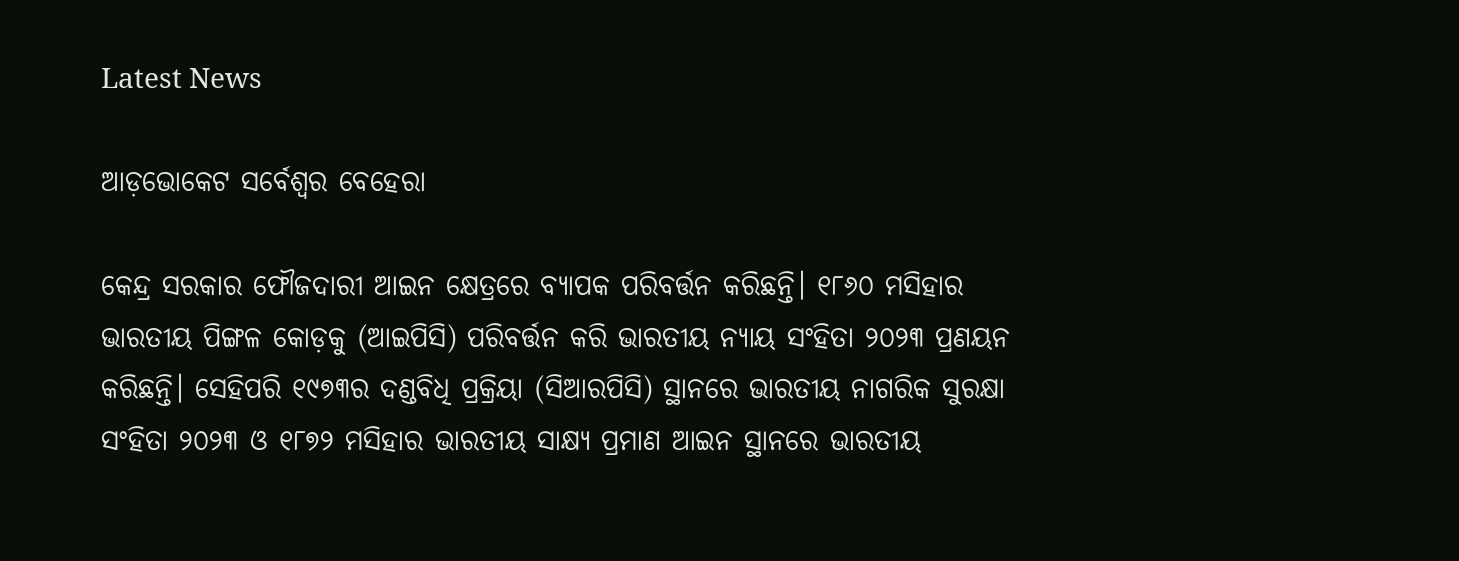Latest News

ଆଡ଼ଭୋକେଟ ସର୍ବେଶ୍ୱର ବେହେରା

କେନ୍ଦ୍ର ସରକାର ଫୌଜଦାରୀ ଆଇନ କ୍ଷେତ୍ରରେ ବ୍ୟାପକ ପରିବର୍ତ୍ତନ କରିଛନ୍ତି। ୧୮୬୦ ମସିହାର ଭାରତୀୟ ପିଙ୍ଗଳ କୋଡ଼କୁ (ଆଇପିସି) ପରିବର୍ତ୍ତନ କରି ଭାରତୀୟ ନ୍ୟାୟ ସଂହିତା ୨୦୨୩ ପ୍ରଣୟନ କରିଛନ୍ତି। ସେହିପରି ୧୯୭୩ର ଦଣ୍ଡବିଧି ପ୍ରକ୍ରିୟା (ସିଆରପିସି) ସ୍ଥାନରେ ଭାରତୀୟ ନାଗରିକ ସୁରକ୍ଷା ସଂହିତା ୨୦୨୩ ଓ ୧୮୭୨ ମସିହାର ଭାରତୀୟ ସାକ୍ଷ୍ୟ ପ୍ରମାଣ ଆଇନ ସ୍ଥାନରେ ଭାରତୀୟ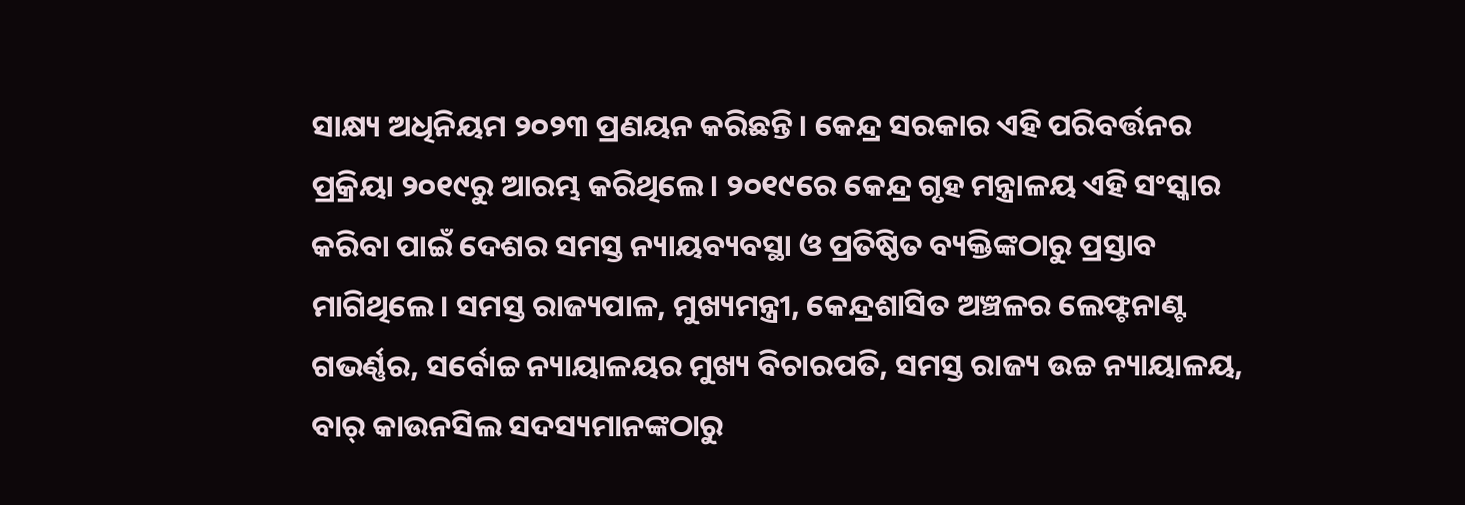ସାକ୍ଷ୍ୟ ଅଧିନିୟମ ୨୦୨୩ ପ୍ରଣୟନ କରିଛନ୍ତି। କେନ୍ଦ୍ର ସରକାର ଏହି ପରିବର୍ତ୍ତନର ପ୍ରକ୍ରିୟା ୨୦୧୯ରୁ ଆରମ୍ଭ କରିଥିଲେ। ୨୦୧୯ରେ କେନ୍ଦ୍ର ଗୃହ ମନ୍ତ୍ରାଳୟ ଏହି ସଂସ୍କାର କରିବା ପାଇଁ ଦେଶର ସମସ୍ତ ନ୍ୟାୟବ୍ୟବସ୍ଥା ଓ ପ୍ରତିଷ୍ଠିତ ବ୍ୟକ୍ତିଙ୍କଠାରୁ ପ୍ରସ୍ତାବ ମାଗିଥିଲେ। ସମସ୍ତ ରାଜ୍ୟପାଳ, ମୁଖ୍ୟମନ୍ତ୍ରୀ, କେନ୍ଦ୍ରଶାସିତ ଅଞ୍ଚଳର ଲେଫ୍ଟନାଣ୍ଟ ଗଭର୍ଣ୍ଣର, ସର୍ବୋଚ୍ଚ ନ୍ୟାୟାଳୟର ମୁଖ୍ୟ ବିଚାରପତି, ସମସ୍ତ ରାଜ୍ୟ ଉଚ୍ଚ ନ୍ୟାୟାଳୟ, ବାର୍‌ କାଉନସିଲ ସଦସ୍ୟମାନଙ୍କଠାରୁ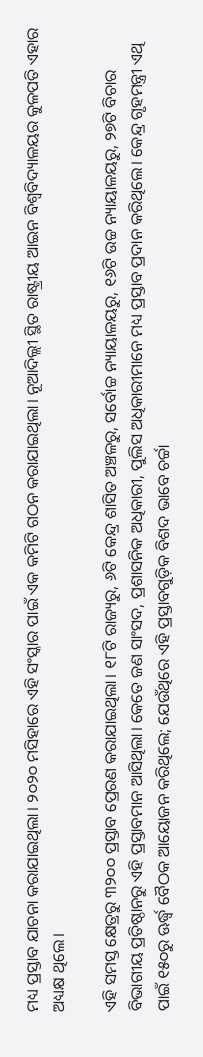ମଧ୍ୟ ପ୍ରସ୍ତାବ ଯାଚନା କରାଯାଇଥିଲା। ୨୦୨୦ ମସିହାରେ ଏହି ସଂସ୍କାର ପାଇଁ ଏକ କମିଟି ଗଠନ କରାଯାଇଥିଲା। ନୂଆଦିଲ୍ଲୀ ସ୍ଥିତ ରାଷ୍ଟ୍ରୀୟ ଆଇନ ବିଶ୍ୱବିଦ୍ୟାଳୟର କୁଳପତି ଏହାର ଅଧ୍ୟକ୍ଷ ଥିଲେ।

ଏହି ସମସ୍ତ କ୍ଷେତ୍ରରୁ ୩୨୦୦ ପ୍ରସ୍ତାବ ପ୍ରେରଣ କରାଯାଇଥିଲା। ୧୮ଟି ରାଜ୍ୟରୁ, ୬ଟି କେନ୍ଦ୍ର ଶାସିତ ଅଞ୍ଚଳରୁ, ସର୍ବୋଚ୍ଚ ନ୍ୟାୟାଳୟରୁ, ୧୬ଟି ଉଚ୍ଚ ନ୍ୟାୟାଳୟରୁ, ୨୭ଟି ବିଚାର ବିଭାଗୀୟ ପ୍ରତିଷ୍ଠାନରୁ ଏହି ପ୍ରସ୍ତାବମାନ ଆସିଥିଲା। କେତେ ଜଣ ସାଂସଦ, ପ୍ରଶାସନିକ ଅଧିକାରୀ, ପୁଲିସ ଅଧିକାରୀମାନେ ମଧ୍ୟ ପ୍ରସ୍ତାବ ପ୍ରଦାନ କରିଥିଲେ। କେନ୍ଦ୍ର ଗୃହମନ୍ତ୍ରୀ ଏଥି ପାଇଁ ୧୫୦ରୁ ଊର୍ଦ୍ଧ୍ୱ ବୈଠକ ଆୟୋଜନ କରିଥିଲେ; ଯେଉଁଥିରେ ଏହି ପ୍ରସ୍ତାବଗୁଡ଼ିକ ବିଶଦ ଭାବେ ଚର୍ଚ୍ଚା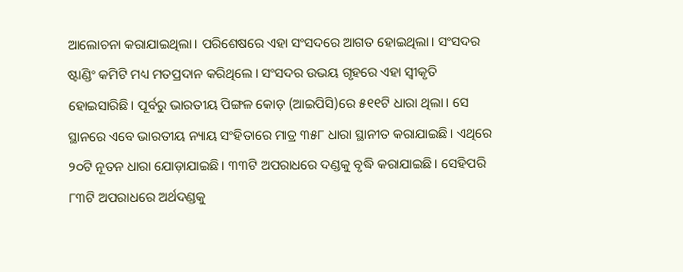ଆଲୋଚନା କରାଯାଇଥିଲା। ପରିଶେଷରେ ଏହା ସଂସଦରେ ଆଗତ ହୋଇଥିଲା। ସଂସଦର ଷ୍ଟାଣ୍ଡିଂ କମିଟି ମଧ୍ୟ ମତପ୍ରଦାନ କରିଥିଲେ। ସଂସଦର ଉଭୟ ଗୃହରେ ଏହା ସ୍ୱୀକୃତି ହୋଇସାରିଛି। ପୂର୍ବରୁ ଭାରତୀୟ ପିଙ୍ଗଳ କୋଡ଼ (ଆଇପିସି)ରେ ୫୧୧ଟି ଧାରା ଥିଲା। ସେ ସ୍ଥାନରେ ଏବେ ଭାରତୀୟ ନ୍ୟାୟ ସଂହିତାରେ ମାତ୍ର ୩୫୮ ଧାରା ସ୍ଥାନୀତ କରାଯାଇଛି। ଏଥିରେ ୨୦ଟି ନୂତନ ଧାରା ଯୋଡ଼ାଯାଇଛି। ୩୩ଟି ଅପରାଧରେ ଦଣ୍ଡକୁ ବୃଦ୍ଧି କରାଯାଇଛି। ସେହିପରି ୮୩ଟି ଅପରାଧରେ ଅର୍ଥଦଣ୍ଡକୁ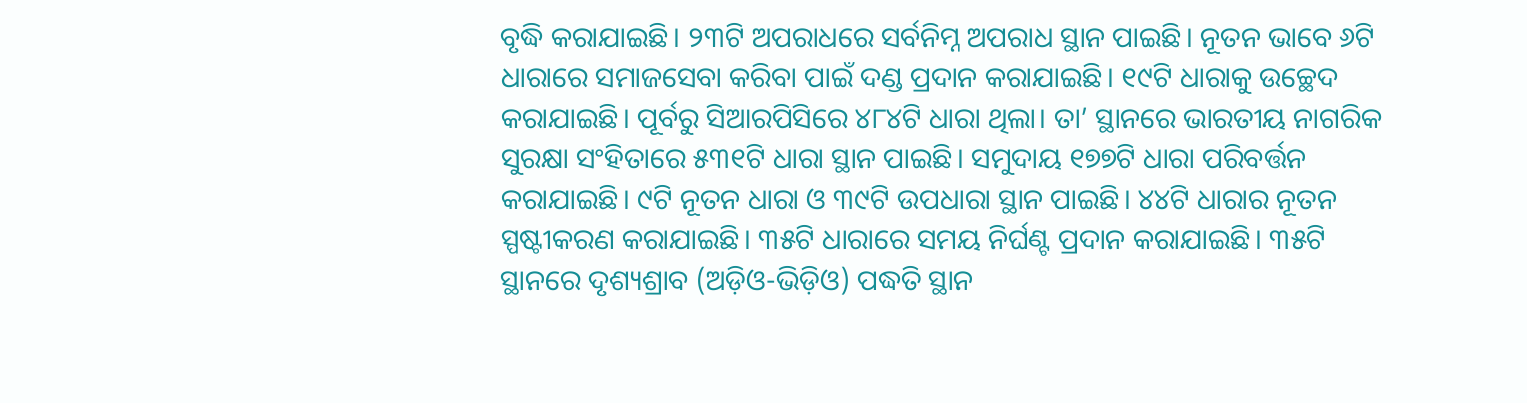ବୃଦ୍ଧି କରାଯାଇଛି। ୨୩ଟି ଅପରାଧରେ ସର୍ବନିମ୍ନ ଅପରାଧ ସ୍ଥାନ ପାଇଛି। ନୂତନ ଭାବେ ୬ଟି ଧାରାରେ ସମାଜସେବା କରିବା ପାଇଁ ଦଣ୍ଡ ପ୍ରଦାନ କରାଯାଇଛି। ୧୯ଟି ଧାରାକୁ ଉଚ୍ଛେଦ କରାଯାଇଛି। ପୂର୍ବରୁ ସିଆରପିସିରେ ୪୮୪ଟି ଧାରା ଥିଲା। ତା’ ସ୍ଥାନରେ ଭାରତୀୟ ନାଗରିକ ସୁରକ୍ଷା ସଂହିତାରେ ୫୩୧ଟି ଧାରା ସ୍ଥାନ ପାଇଛି। ସମୁଦାୟ ୧୭୭ଟି ଧାରା ପରିବର୍ତ୍ତନ କରାଯାଇଛି। ୯ଟି ନୂତନ ଧାରା ଓ ୩୯ଟି ଉପଧାରା ସ୍ଥାନ ପାଇଛି। ୪୪ଟି ଧାରାର ନୂତନ ସ୍ପଷ୍ଟୀକରଣ କରାଯାଇଛି। ୩୫ଟି ଧାରାରେ ସମୟ ନିର୍ଘଣ୍ଟ ପ୍ରଦାନ କରାଯାଇଛି। ୩୫ଟି ସ୍ଥାନରେ ଦୃଶ୍ୟଶ୍ରାବ (ଅଡ଼ିଓ-ଭିଡ଼ିଓ) ପଦ୍ଧତି ସ୍ଥାନ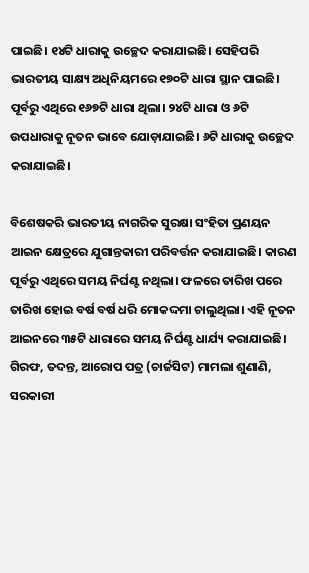ପାଇଛି। ୧୪ଟି ଧାରାକୁ ଉଚ୍ଛେଦ କରାଯାଇଛି। ସେହିପରି ଭାରତୀୟ ସାକ୍ଷ୍ୟ ଅଧିନିୟମରେ ୧୭୦ଟି ଧାରା ସ୍ଥାନ ପାଇଛି। ପୂର୍ବରୁ ଏଥିରେ ୧୬୭ଟି ଧାରା ଥିଲା। ୨୪ଟି ଧାରା ଓ ୬ଟି ଉପଧାରାକୁ ନୂତନ ଭାବେ ଯୋଡ଼ାଯାଇଛି। ୬ଟି ଧାରାକୁ ଉଚ୍ଛେଦ କରାଯାଇଛି।

ବିଶେଷକରି ଭାରତୀୟ ନାଗରିକ ସୁରକ୍ଷା ସଂହିତା ପ୍ରଣୟନ ଆଇନ କ୍ଷେତ୍ରରେ ଯୁଗାନ୍ତକାରୀ ପରିବର୍ତ୍ତନ କରାଯାଇଛି। କାରଣ ପୂର୍ବରୁ ଏଥିରେ ସମୟ ନିର୍ଘଣ୍ଟ ନଥିଲା। ଫଳରେ ତାରିଖ ପରେ ତାରିଖ ହୋଇ ବର୍ଷ ବର୍ଷ ଧରି ମୋକଦ୍ଦମା ଚାଲୁଥିଲା। ଏହି ନୂତନ ଆଇନରେ ୩୫ଟି ଧାରାରେ ସମୟ ନିର୍ଘଣ୍ଟ ଧାର୍ଯ୍ୟ କରାଯାଇଛି। ଗିରଫ, ତଦନ୍ତ, ଆରୋପ ପତ୍ର (ଚାର୍ଜସିଟ) ମାମଲା ଶୁଣାଣି, ସରକାରୀ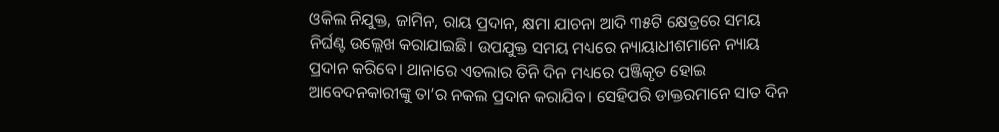ଓକିଲ ନିଯୁକ୍ତ, ଜାମିନ, ରାୟ ପ୍ରଦାନ, କ୍ଷମା ଯାଚନା ଆଦି ୩୫ଟି କ୍ଷେତ୍ରରେ ସମୟ ନିର୍ଘଣ୍ଟ ଉଲ୍ଲେଖ କରାଯାଇଛି। ଉପଯୁକ୍ତ ସମୟ ମଧ୍ୟରେ ନ୍ୟାୟାଧୀଶମାନେ ନ୍ୟାୟ ପ୍ରଦାନ କରିବେ। ଥାନାରେ ଏତଲାର ତିନି ଦିନ ମଧ୍ୟରେ ପଞ୍ଜିକୃତ ହୋଇ ଆବେଦନକାରୀଙ୍କୁ ତା’ର ନକଲ ପ୍ରଦାନ କରାଯିବ। ସେହିପରି ଡାକ୍ତରମାନେ ସାତ ଦିନ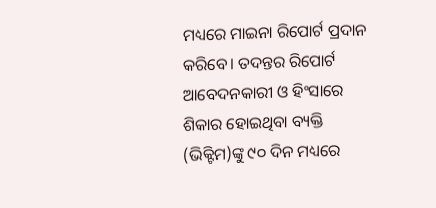ମଧ୍ୟରେ ମାଇନା ରିପୋର୍ଟ ପ୍ରଦାନ କରିବେ। ତଦନ୍ତର ରିପୋର୍ଟ ଆବେଦନକାରୀ ଓ ହିଂସାରେ ଶିକାର ହୋଇଥିବା ବ୍ୟକ୍ତି (ଭିକ୍ଟିମ)ଙ୍କୁ ୯୦ ଦିନ ମଧ୍ୟରେ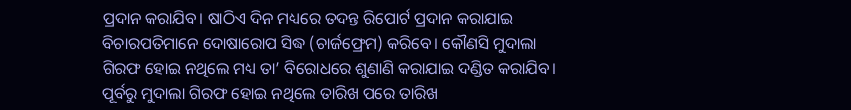ପ୍ରଦାନ କରାଯିବ। ଷାଠିଏ ଦିନ ମଧ୍ୟରେ ତଦନ୍ତ ରିପୋର୍ଟ ପ୍ରଦାନ କରାଯାଇ ବିଚାରପତିମାନେ ଦୋଷାରୋପ ସିଦ୍ଧ (ଚାର୍ଜଫ୍ରେମ) କରିବେ। କୌଣସି ମୁଦାଲା ଗିରଫ ହୋଇ ନଥିଲେ ମଧ୍ୟ ତା’ ବିରୋଧରେ ଶୁଣାଣି କରାଯାଇ ଦଣ୍ଡିତ କରାଯିବ। ପୂର୍ବରୁ ମୁଦାଲା ଗିରଫ ହୋଇ ନଥିଲେ ତାରିଖ ପରେ ତାରିଖ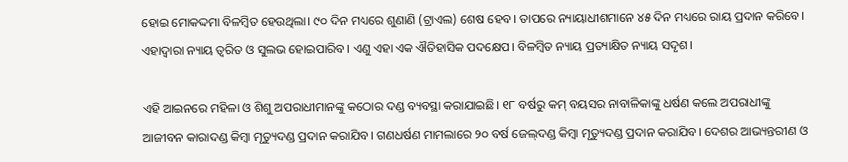ହୋଇ ମୋକଦ୍ଦମା ବିଳମ୍ବିତ ହେଉଥିଲା। ୯୦ ଦିନ ମଧ୍ୟରେ ଶୁଣାଣି (ଟ୍ରାଏଲ) ଶେଷ ହେବ। ତାପରେ ନ୍ୟାୟାଧୀଶମାନେ ୪୫ ଦିନ ମଧ୍ୟରେ ରାୟ ପ୍ରଦାନ କରିବେ। ଏହାଦ୍ୱାରା ନ୍ୟାୟ ତ୍ୱରିତ ଓ ସୁଲଭ ହୋଇପାରିବ। ଏଣୁ ଏହା ଏକ ଐତିହାସିକ ପଦକ୍ଷେପ। ବିଳମ୍ବିତ ନ୍ୟାୟ ପ୍ରତ୍ୟାକ୍ଷିତ ନ୍ୟାୟ ସଦୃଶ।

ଏହି ଆଇନରେ ମହିଳା ଓ ଶିଶୁ ଅପରାଧୀମାନଙ୍କୁ କଠୋର ଦଣ୍ଡ ବ୍ୟବସ୍ଥା କରାଯାଇଛି। ୧୮ ବର୍ଷରୁ କମ୍ ବୟସର ନାବାଳିକାଙ୍କୁ ଧର୍ଷଣ କଲେ ଅପରାଧୀଙ୍କୁ ଆଜୀବନ କାରାଦଣ୍ଡ କିମ୍ବା ମୃତ୍ୟୁଦଣ୍ଡ ପ୍ରଦାନ କରାଯିବ। ଗଣଧର୍ଷଣ ମାମଲାରେ ୨୦ ବର୍ଷ ଜେଲ୍‌ଦଣ୍ଡ କିମ୍ବା ମୃତ୍ୟୁଦଣ୍ଡ ପ୍ରଦାନ କରାଯିବ। ଦେଶର ଆଭ୍ୟନ୍ତରୀଣ ଓ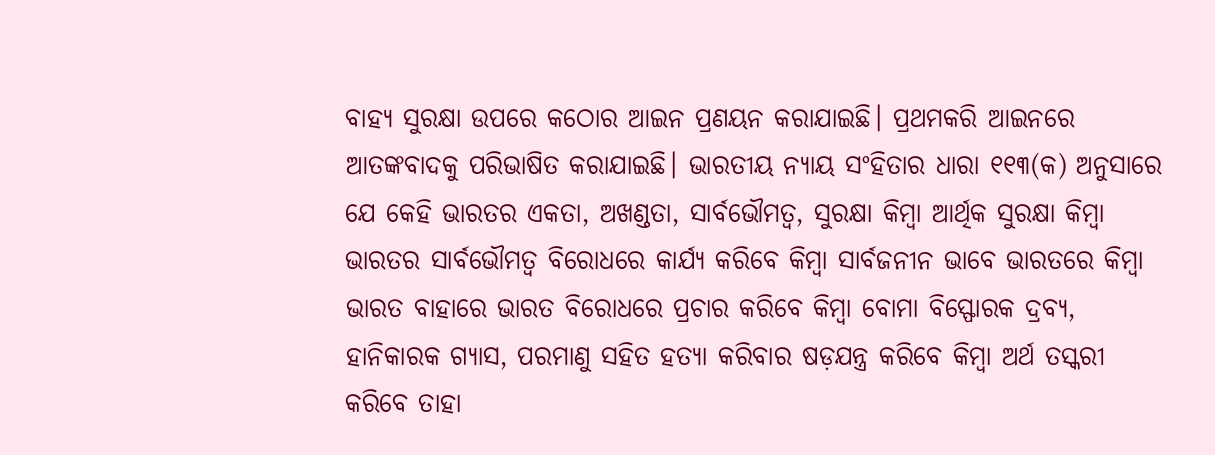ବାହ୍ୟ ସୁରକ୍ଷା ଉପରେ କଠୋର ଆଇନ ପ୍ରଣୟନ କରାଯାଇଛି। ପ୍ରଥମକରି ଆଇନରେ ଆତଙ୍କବାଦକୁ ପରିଭାଷିତ କରାଯାଇଛି। ଭାରତୀୟ ନ୍ୟାୟ ସଂହିତାର ଧାରା ୧୧୩(କ) ଅନୁସାରେ ଯେ କେହି ଭାରତର ଏକତା, ଅଖଣ୍ଡତା, ସାର୍ବଭୌମତ୍ୱ, ସୁରକ୍ଷା କିମ୍ବା ଆର୍ଥିକ ସୁରକ୍ଷା କିମ୍ବା ଭାରତର ସାର୍ବଭୌମତ୍ୱ ବିରୋଧରେ କାର୍ଯ୍ୟ କରିବେ କିମ୍ବା ସାର୍ବଜନୀନ ଭାବେ ଭାରତରେ କିମ୍ବା ଭାରତ ବାହାରେ ଭାରତ ବିରୋଧରେ ପ୍ରଚାର କରିବେ କିମ୍ବା ବୋମା ବିସ୍ଫୋରକ ଦ୍ରବ୍ୟ, ହାନିକାରକ ଗ୍ୟାସ, ପରମାଣୁ ସହିତ ହତ୍ୟା କରିବାର ଷଡ଼ଯନ୍ତ୍ର କରିବେ କିମ୍ବା ଅର୍ଥ ତସ୍କରୀ କରିବେ ତାହା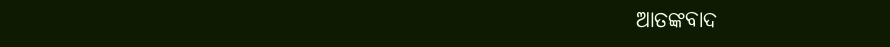ଆତଙ୍କବାଦ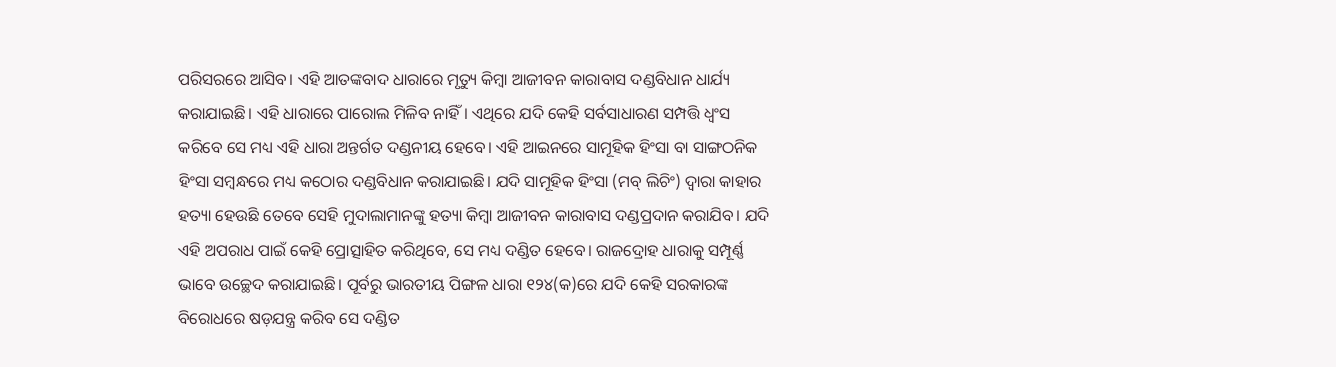ପରିସରରେ ଆସିବ। ଏହି ଆତଙ୍କବାଦ ଧାରାରେ ମୃତ୍ୟୁ କିମ୍ବା ଆଜୀବନ କାରାବାସ ଦଣ୍ଡବିଧାନ ଧାର୍ଯ୍ୟ କରାଯାଇଛି। ଏହି ଧାରାରେ ପାରୋଲ ମିଳିବ ନାହିଁ। ଏଥିରେ ଯଦି କେହି ସର୍ବସାଧାରଣ ସମ୍ପତ୍ତି ଧ୍ୱଂସ କରିବେ ସେ ମଧ୍ୟ ଏହି ଧାରା ଅନ୍ତର୍ଗତ ଦଣ୍ଡନୀୟ ହେବେ। ଏହି ଆଇନରେ ସାମୂହିକ ହିଂସା ବା ସାଙ୍ଗଠନିକ ହିଂସା ସମ୍ବନ୍ଧରେ ମଧ୍ୟ କଠୋର ଦଣ୍ଡବିଧାନ କରାଯାଇଛି। ଯଦି ସାମୂହିକ ହିଂସା (ମବ୍ ଲିଚିଂ) ଦ୍ୱାରା କାହାର ହତ୍ୟା ହେଉଛି ତେବେ ସେହି ମୁଦାଲାମାନଙ୍କୁ ହତ୍ୟା କିମ୍ବା ଆଜୀବନ କାରାବାସ ଦଣ୍ଡପ୍ରଦାନ କରାଯିବ। ଯଦି ଏହି ଅପରାଧ ପାଇଁ କେହି ପ୍ରୋତ୍ସାହିତ କରିଥିବେ, ସେ ମଧ୍ୟ ଦଣ୍ଡିତ ହେବେ। ରାଜଦ୍ରୋହ ଧାରାକୁ ସମ୍ପୂର୍ଣ୍ଣ ଭାବେ ଉଚ୍ଛେଦ କରାଯାଇଛି। ପୂର୍ବରୁ ଭାରତୀୟ ପିଙ୍ଗଳ ଧାରା ୧୨୪(କ)ରେ ଯଦି କେହି ସରକାରଙ୍କ ବିରୋଧରେ ଷଡ଼ଯନ୍ତ୍ର କରିବ ସେ ଦଣ୍ଡିତ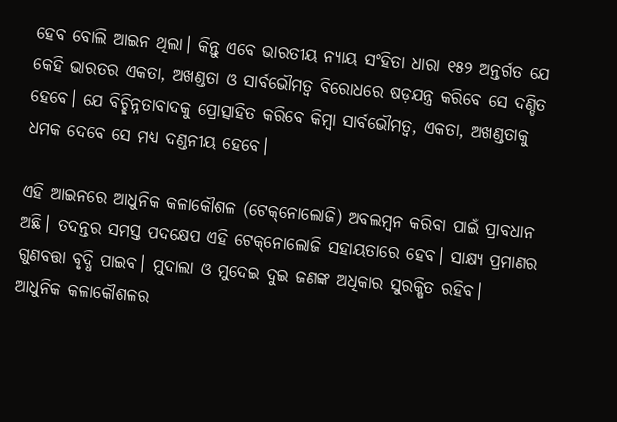ହେବ ବୋଲି ଆଇନ ଥିଲା। କିନ୍ତୁ ଏବେ ଭାରତୀୟ ନ୍ୟାୟ ସଂହିତା ଧାରା ୧୫୨ ଅନ୍ତର୍ଗତ ଯେ କେହି ଭାରତର ଏକତା, ଅଖଣ୍ଡତା ଓ ସାର୍ବଭୌମତ୍ୱ ବିରୋଧରେ ଷଡ଼ଯନ୍ତ୍ର କରିବେ ସେ ଦଣ୍ଡିତ ହେବେ। ଯେ ବିଚ୍ଛିନ୍ନତାବାଦକୁ ପ୍ରୋତ୍ସାହିତ କରିବେ କିମ୍ବା ସାର୍ବଭୌମତ୍ୱ, ଏକତା, ଅଖଣ୍ଡତାକୁ ଧମକ ଦେବେ ସେ ମଧ୍ୟ ଦଣ୍ଡନୀୟ ହେବେ।

ଏହି ଆଇନରେ ଆଧୁନିକ କଳାକୌଶଳ (ଟେକ୍‌ନୋଲୋଜି) ଅବଲମ୍ବନ କରିବା ପାଇଁ ପ୍ରାବଧାନ ଅଛି। ତଦନ୍ତର ସମସ୍ତ ପଦକ୍ଷେପ ଏହି ଟେକ୍‌ନୋଲୋଜି ସହାୟତାରେ ହେବ। ସାକ୍ଷ୍ୟ ପ୍ରମାଣର ଗୁଣବତ୍ତା ବୃଦ୍ଧି ପାଇବ। ମୁଦାଲା ଓ ମୁଦେଇ ଦୁଇ ଜଣଙ୍କ ଅଧିକାର ସୁରକ୍ଷିତ ରହିବ। ଆଧୁନିକ କଳାକୌଶଳର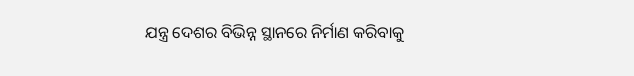ଯନ୍ତ୍ର ଦେଶର ବିଭିନ୍ନ ସ୍ଥାନରେ ନିର୍ମାଣ କରିବାକୁ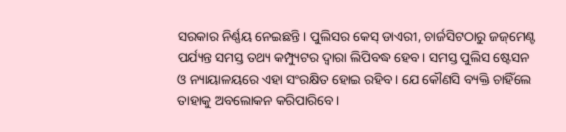ସରକାର ନିର୍ଣ୍ଣୟ ନେଇଛନ୍ତି। ପୁଲିସର କେସ୍ ଡାଏରୀ, ଚାର୍ଜସିଟଠାରୁ ଜଜ୍‌ମେଣ୍ଟ ପର୍ଯ୍ୟନ୍ତ ସମସ୍ତ ତଥ୍ୟ କମ୍ପ୍ୟୁଟର ଦ୍ୱାରା ଲିପିବଦ୍ଧ ହେବ। ସମସ୍ତ ପୁଲିସ ଷ୍ଟେସନ ଓ ନ୍ୟାୟାଳୟରେ ଏହା ସଂରକ୍ଷିତ ହୋଇ ରହିବ। ଯେ କୌଣସି ବ୍ୟକ୍ତି ଚାହିଁଲେ ତାହାକୁ ଅବଲୋକନ କରିପାରିବେ।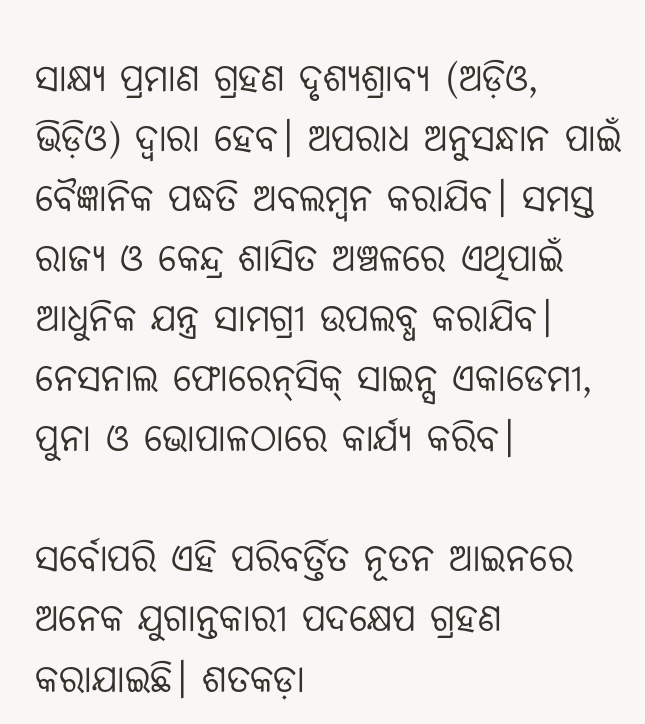ସାକ୍ଷ୍ୟ ପ୍ରମାଣ ଗ୍ରହଣ ଦୃଶ୍ୟଶ୍ରାବ୍ୟ (ଅଡ଼ିଓ, ଭିଡ଼ିଓ) ଦ୍ୱାରା ହେବ। ଅପରାଧ ଅନୁସନ୍ଧାନ ପାଇଁ ବୈଜ୍ଞାନିକ ପଦ୍ଧତି ଅବଲମ୍ବନ କରାଯିବ। ସମସ୍ତ ରାଜ୍ୟ ଓ କେନ୍ଦ୍ର ଶାସିତ ଅଞ୍ଚଳରେ ଏଥିପାଇଁ ଆଧୁନିକ ଯନ୍ତ୍ର ସାମଗ୍ରୀ ଉପଲବ୍ଧ କରାଯିବ। ନେସନାଲ ଫୋରେନ୍‌ସିକ୍ ସାଇନ୍ସ ଏକାଡେମୀ, ପୁନା ଓ ଭୋପାଳଠାରେ କାର୍ଯ୍ୟ କରିବ।

ସର୍ବୋପରି ଏହି ପରିବର୍ତ୍ତିତ ନୂତନ ଆଇନରେ ଅନେକ ଯୁଗାନ୍ତକାରୀ ପଦକ୍ଷେପ ଗ୍ରହଣ କରାଯାଇଛି। ଶତକଡ଼ା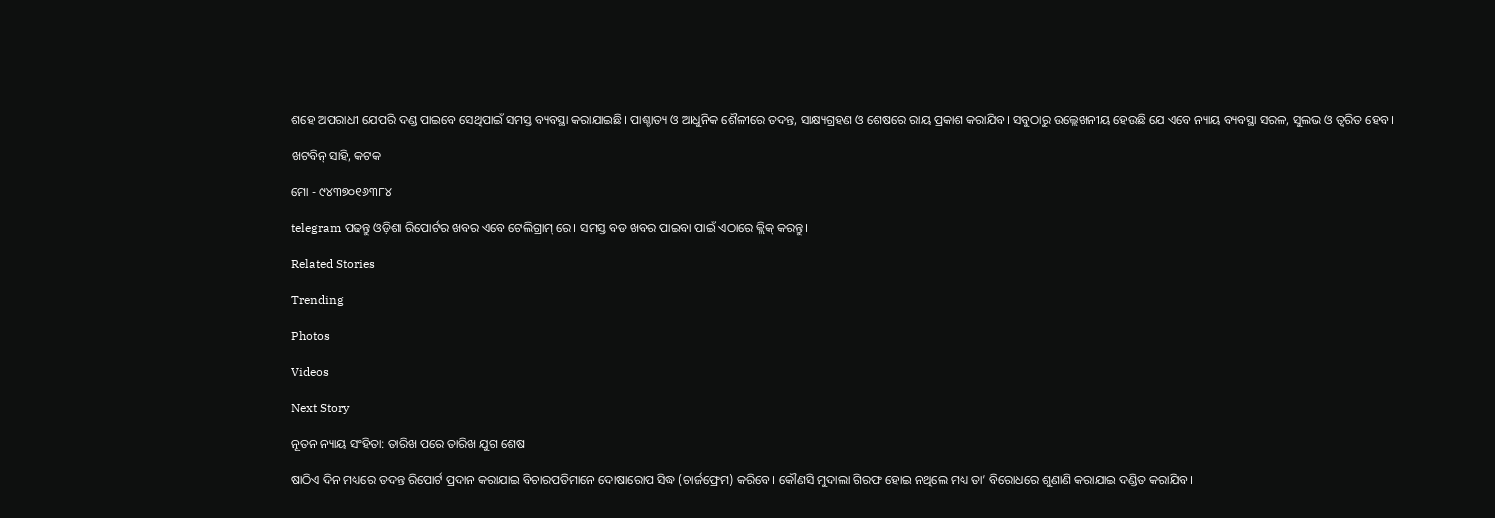ଶହେ ଅପରାଧୀ ଯେପରି ଦଣ୍ଡ ପାଇବେ ସେଥିପାଇଁ ସମସ୍ତ ବ୍ୟବସ୍ଥା କରାଯାଇଛି। ପାଶ୍ଚାତ୍ୟ ଓ ଆଧୁନିକ ଶୈଳୀରେ ତଦନ୍ତ, ସାକ୍ଷ୍ୟଗ୍ରହଣ ଓ ଶେଷରେ ରାୟ ପ୍ରକାଶ କରାଯିବ। ସବୁଠାରୁ ଉଲ୍ଲେଖନୀୟ ହେଉଛି ଯେ ଏବେ ନ୍ୟାୟ ବ୍ୟବସ୍ଥା ସରଳ, ସୁଲଭ ଓ ତ୍ୱରିତ ହେବ।

ଖଟବିନ୍ ସାହି, କଟକ

ମୋ - ୯୪୩୭୦୧୬୩୮୪

telegram ପଢନ୍ତୁ ଓଡ଼ିଶା ରିପୋର୍ଟର ଖବର ଏବେ ଟେଲିଗ୍ରାମ୍ ରେ। ସମସ୍ତ ବଡ ଖବର ପାଇବା ପାଇଁ ଏଠାରେ କ୍ଲିକ୍ କରନ୍ତୁ।

Related Stories

Trending

Photos

Videos

Next Story

ନୂତନ ନ୍ୟାୟ ସଂହିତା: ତାରିଖ ପରେ ତାରିଖ ଯୁଗ ଶେଷ

ଷାଠିଏ ଦିନ ମଧ୍ୟରେ ତଦନ୍ତ ରିପୋର୍ଟ ପ୍ରଦାନ କରାଯାଇ ବିଚାରପତିମାନେ ଦୋଷାରୋପ ସିଦ୍ଧ (ଚାର୍ଜଫ୍ରେମ) କରିବେ। କୌଣସି ମୁଦାଲା ଗିରଫ ହୋଇ ନଥିଲେ ମଧ୍ୟ ତା’ ବିରୋଧରେ ଶୁଣାଣି କରାଯାଇ ଦଣ୍ଡିତ କରାଯିବ।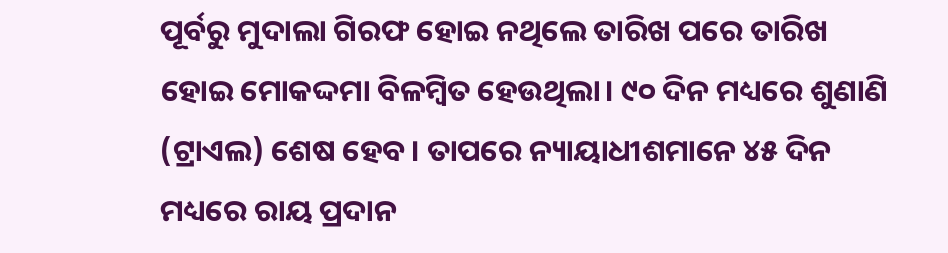ପୂର୍ବରୁ ମୁଦାଲା ଗିରଫ ହୋଇ ନଥିଲେ ତାରିଖ ପରେ ତାରିଖ ହୋଇ ମୋକଦ୍ଦମା ବିଳମ୍ବିତ ହେଉଥିଲା। ୯୦ ଦିନ ମଧ୍ୟରେ ଶୁଣାଣି (ଟ୍ରାଏଲ) ଶେଷ ହେବ। ତାପରେ ନ୍ୟାୟାଧୀଶମାନେ ୪୫ ଦିନ ମଧ୍ୟରେ ରାୟ ପ୍ରଦାନ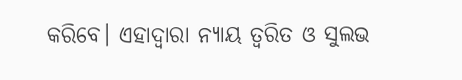କରିବେ। ଏହାଦ୍ୱାରା ନ୍ୟାୟ ତ୍ୱରିତ ଓ ସୁଲଭ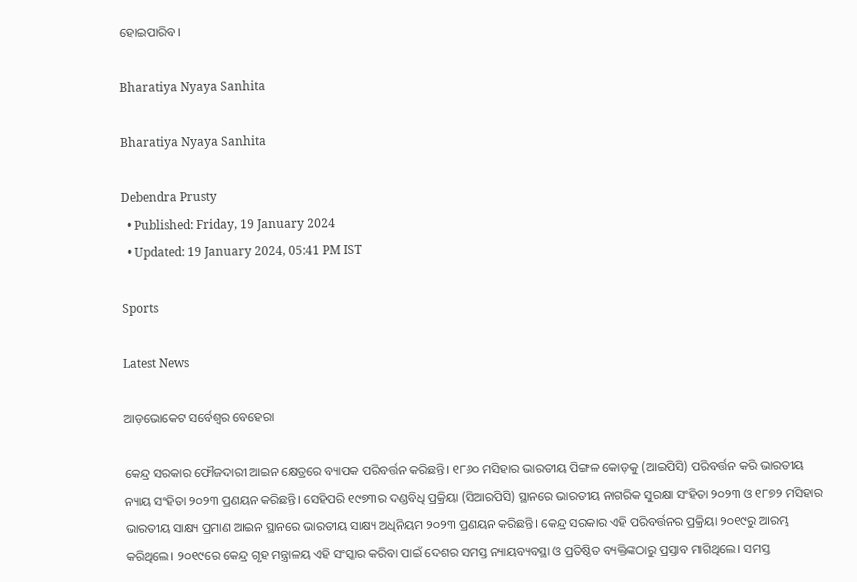ହୋଇପାରିବ।

Bharatiya Nyaya Sanhita

Bharatiya Nyaya Sanhita

Debendra Prusty
  • Published: Friday, 19 January 2024
  • Updated: 19 January 2024, 05:41 PM IST

Sports

Latest News

ଆଡ଼ଭୋକେଟ ସର୍ବେଶ୍ୱର ବେହେରା

କେନ୍ଦ୍ର ସରକାର ଫୌଜଦାରୀ ଆଇନ କ୍ଷେତ୍ରରେ ବ୍ୟାପକ ପରିବର୍ତ୍ତନ କରିଛନ୍ତି। ୧୮୬୦ ମସିହାର ଭାରତୀୟ ପିଙ୍ଗଳ କୋଡ଼କୁ (ଆଇପିସି) ପରିବର୍ତ୍ତନ କରି ଭାରତୀୟ ନ୍ୟାୟ ସଂହିତା ୨୦୨୩ ପ୍ରଣୟନ କରିଛନ୍ତି। ସେହିପରି ୧୯୭୩ର ଦଣ୍ଡବିଧି ପ୍ରକ୍ରିୟା (ସିଆରପିସି) ସ୍ଥାନରେ ଭାରତୀୟ ନାଗରିକ ସୁରକ୍ଷା ସଂହିତା ୨୦୨୩ ଓ ୧୮୭୨ ମସିହାର ଭାରତୀୟ ସାକ୍ଷ୍ୟ ପ୍ରମାଣ ଆଇନ ସ୍ଥାନରେ ଭାରତୀୟ ସାକ୍ଷ୍ୟ ଅଧିନିୟମ ୨୦୨୩ ପ୍ରଣୟନ କରିଛନ୍ତି। କେନ୍ଦ୍ର ସରକାର ଏହି ପରିବର୍ତ୍ତନର ପ୍ରକ୍ରିୟା ୨୦୧୯ରୁ ଆରମ୍ଭ କରିଥିଲେ। ୨୦୧୯ରେ କେନ୍ଦ୍ର ଗୃହ ମନ୍ତ୍ରାଳୟ ଏହି ସଂସ୍କାର କରିବା ପାଇଁ ଦେଶର ସମସ୍ତ ନ୍ୟାୟବ୍ୟବସ୍ଥା ଓ ପ୍ରତିଷ୍ଠିତ ବ୍ୟକ୍ତିଙ୍କଠାରୁ ପ୍ରସ୍ତାବ ମାଗିଥିଲେ। ସମସ୍ତ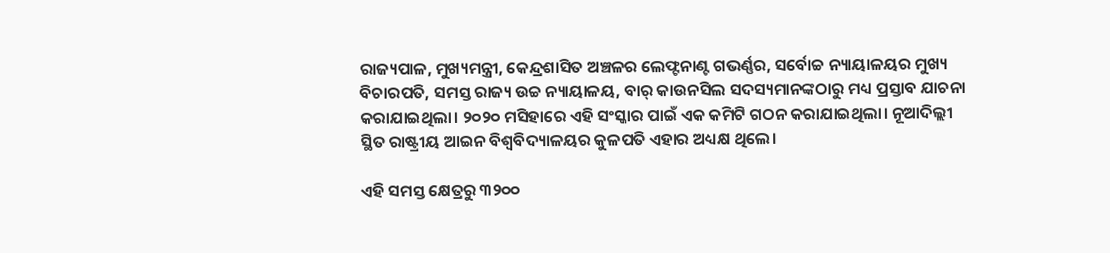ରାଜ୍ୟପାଳ, ମୁଖ୍ୟମନ୍ତ୍ରୀ, କେନ୍ଦ୍ରଶାସିତ ଅଞ୍ଚଳର ଲେଫ୍ଟନାଣ୍ଟ ଗଭର୍ଣ୍ଣର, ସର୍ବୋଚ୍ଚ ନ୍ୟାୟାଳୟର ମୁଖ୍ୟ ବିଚାରପତି, ସମସ୍ତ ରାଜ୍ୟ ଉଚ୍ଚ ନ୍ୟାୟାଳୟ, ବାର୍‌ କାଉନସିଲ ସଦସ୍ୟମାନଙ୍କଠାରୁ ମଧ୍ୟ ପ୍ରସ୍ତାବ ଯାଚନା କରାଯାଇଥିଲା। ୨୦୨୦ ମସିହାରେ ଏହି ସଂସ୍କାର ପାଇଁ ଏକ କମିଟି ଗଠନ କରାଯାଇଥିଲା। ନୂଆଦିଲ୍ଲୀ ସ୍ଥିତ ରାଷ୍ଟ୍ରୀୟ ଆଇନ ବିଶ୍ୱବିଦ୍ୟାଳୟର କୁଳପତି ଏହାର ଅଧ୍ୟକ୍ଷ ଥିଲେ।

ଏହି ସମସ୍ତ କ୍ଷେତ୍ରରୁ ୩୨୦୦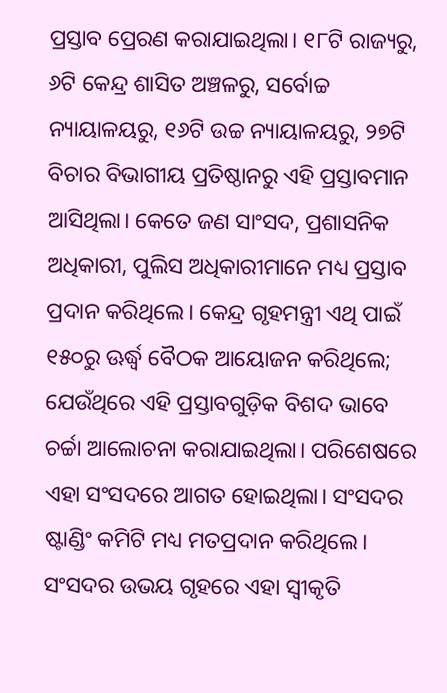ପ୍ରସ୍ତାବ ପ୍ରେରଣ କରାଯାଇଥିଲା। ୧୮ଟି ରାଜ୍ୟରୁ, ୬ଟି କେନ୍ଦ୍ର ଶାସିତ ଅଞ୍ଚଳରୁ, ସର୍ବୋଚ୍ଚ ନ୍ୟାୟାଳୟରୁ, ୧୬ଟି ଉଚ୍ଚ ନ୍ୟାୟାଳୟରୁ, ୨୭ଟି ବିଚାର ବିଭାଗୀୟ ପ୍ରତିଷ୍ଠାନରୁ ଏହି ପ୍ରସ୍ତାବମାନ ଆସିଥିଲା। କେତେ ଜଣ ସାଂସଦ, ପ୍ରଶାସନିକ ଅଧିକାରୀ, ପୁଲିସ ଅଧିକାରୀମାନେ ମଧ୍ୟ ପ୍ରସ୍ତାବ ପ୍ରଦାନ କରିଥିଲେ। କେନ୍ଦ୍ର ଗୃହମନ୍ତ୍ରୀ ଏଥି ପାଇଁ ୧୫୦ରୁ ଊର୍ଦ୍ଧ୍ୱ ବୈଠକ ଆୟୋଜନ କରିଥିଲେ; ଯେଉଁଥିରେ ଏହି ପ୍ରସ୍ତାବଗୁଡ଼ିକ ବିଶଦ ଭାବେ ଚର୍ଚ୍ଚା ଆଲୋଚନା କରାଯାଇଥିଲା। ପରିଶେଷରେ ଏହା ସଂସଦରେ ଆଗତ ହୋଇଥିଲା। ସଂସଦର ଷ୍ଟାଣ୍ଡିଂ କମିଟି ମଧ୍ୟ ମତପ୍ରଦାନ କରିଥିଲେ। ସଂସଦର ଉଭୟ ଗୃହରେ ଏହା ସ୍ୱୀକୃତି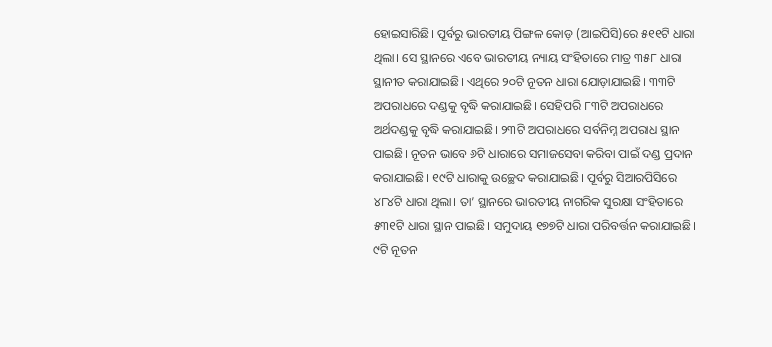ହୋଇସାରିଛି। ପୂର୍ବରୁ ଭାରତୀୟ ପିଙ୍ଗଳ କୋଡ଼ (ଆଇପିସି)ରେ ୫୧୧ଟି ଧାରା ଥିଲା। ସେ ସ୍ଥାନରେ ଏବେ ଭାରତୀୟ ନ୍ୟାୟ ସଂହିତାରେ ମାତ୍ର ୩୫୮ ଧାରା ସ୍ଥାନୀତ କରାଯାଇଛି। ଏଥିରେ ୨୦ଟି ନୂତନ ଧାରା ଯୋଡ଼ାଯାଇଛି। ୩୩ଟି ଅପରାଧରେ ଦଣ୍ଡକୁ ବୃଦ୍ଧି କରାଯାଇଛି। ସେହିପରି ୮୩ଟି ଅପରାଧରେ ଅର୍ଥଦଣ୍ଡକୁ ବୃଦ୍ଧି କରାଯାଇଛି। ୨୩ଟି ଅପରାଧରେ ସର୍ବନିମ୍ନ ଅପରାଧ ସ୍ଥାନ ପାଇଛି। ନୂତନ ଭାବେ ୬ଟି ଧାରାରେ ସମାଜସେବା କରିବା ପାଇଁ ଦଣ୍ଡ ପ୍ରଦାନ କରାଯାଇଛି। ୧୯ଟି ଧାରାକୁ ଉଚ୍ଛେଦ କରାଯାଇଛି। ପୂର୍ବରୁ ସିଆରପିସିରେ ୪୮୪ଟି ଧାରା ଥିଲା। ତା’ ସ୍ଥାନରେ ଭାରତୀୟ ନାଗରିକ ସୁରକ୍ଷା ସଂହିତାରେ ୫୩୧ଟି ଧାରା ସ୍ଥାନ ପାଇଛି। ସମୁଦାୟ ୧୭୭ଟି ଧାରା ପରିବର୍ତ୍ତନ କରାଯାଇଛି। ୯ଟି ନୂତନ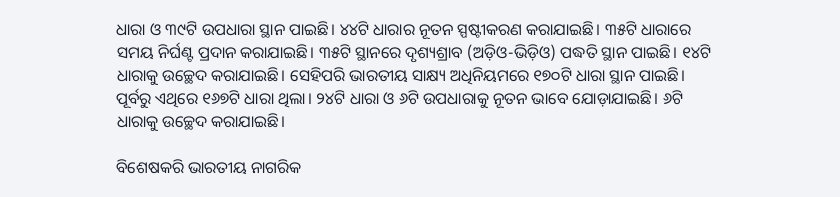ଧାରା ଓ ୩୯ଟି ଉପଧାରା ସ୍ଥାନ ପାଇଛି। ୪୪ଟି ଧାରାର ନୂତନ ସ୍ପଷ୍ଟୀକରଣ କରାଯାଇଛି। ୩୫ଟି ଧାରାରେ ସମୟ ନିର୍ଘଣ୍ଟ ପ୍ରଦାନ କରାଯାଇଛି। ୩୫ଟି ସ୍ଥାନରେ ଦୃଶ୍ୟଶ୍ରାବ (ଅଡ଼ିଓ-ଭିଡ଼ିଓ) ପଦ୍ଧତି ସ୍ଥାନ ପାଇଛି। ୧୪ଟି ଧାରାକୁ ଉଚ୍ଛେଦ କରାଯାଇଛି। ସେହିପରି ଭାରତୀୟ ସାକ୍ଷ୍ୟ ଅଧିନିୟମରେ ୧୭୦ଟି ଧାରା ସ୍ଥାନ ପାଇଛି। ପୂର୍ବରୁ ଏଥିରେ ୧୬୭ଟି ଧାରା ଥିଲା। ୨୪ଟି ଧାରା ଓ ୬ଟି ଉପଧାରାକୁ ନୂତନ ଭାବେ ଯୋଡ଼ାଯାଇଛି। ୬ଟି ଧାରାକୁ ଉଚ୍ଛେଦ କରାଯାଇଛି।

ବିଶେଷକରି ଭାରତୀୟ ନାଗରିକ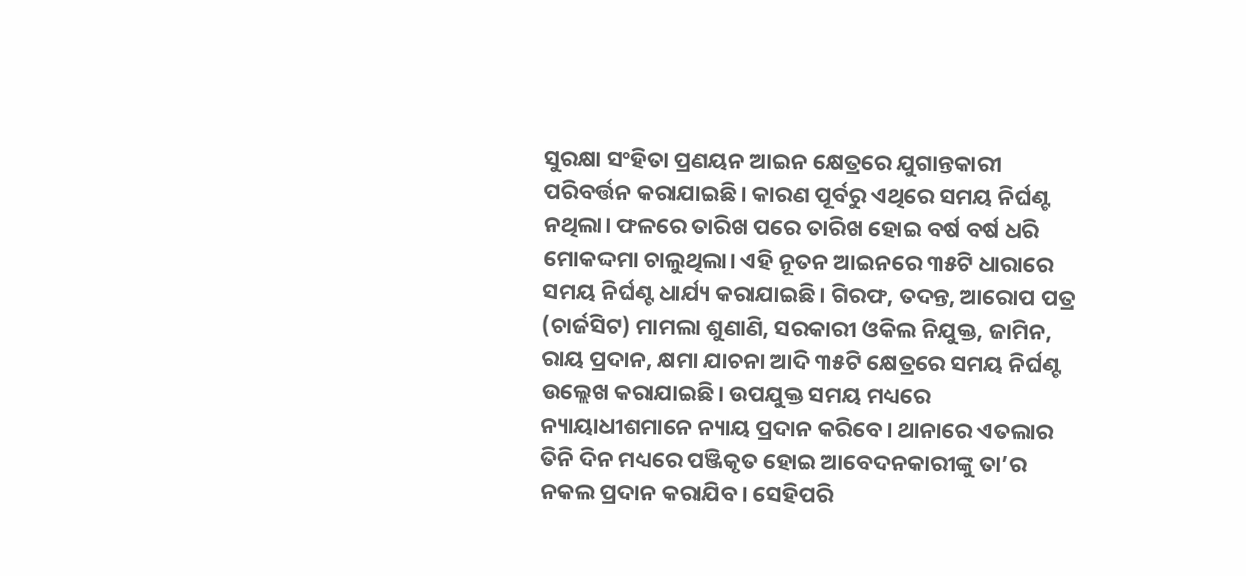ସୁରକ୍ଷା ସଂହିତା ପ୍ରଣୟନ ଆଇନ କ୍ଷେତ୍ରରେ ଯୁଗାନ୍ତକାରୀ ପରିବର୍ତ୍ତନ କରାଯାଇଛି। କାରଣ ପୂର୍ବରୁ ଏଥିରେ ସମୟ ନିର୍ଘଣ୍ଟ ନଥିଲା। ଫଳରେ ତାରିଖ ପରେ ତାରିଖ ହୋଇ ବର୍ଷ ବର୍ଷ ଧରି ମୋକଦ୍ଦମା ଚାଲୁଥିଲା। ଏହି ନୂତନ ଆଇନରେ ୩୫ଟି ଧାରାରେ ସମୟ ନିର୍ଘଣ୍ଟ ଧାର୍ଯ୍ୟ କରାଯାଇଛି। ଗିରଫ, ତଦନ୍ତ, ଆରୋପ ପତ୍ର (ଚାର୍ଜସିଟ) ମାମଲା ଶୁଣାଣି, ସରକାରୀ ଓକିଲ ନିଯୁକ୍ତ, ଜାମିନ, ରାୟ ପ୍ରଦାନ, କ୍ଷମା ଯାଚନା ଆଦି ୩୫ଟି କ୍ଷେତ୍ରରେ ସମୟ ନିର୍ଘଣ୍ଟ ଉଲ୍ଲେଖ କରାଯାଇଛି। ଉପଯୁକ୍ତ ସମୟ ମଧ୍ୟରେ ନ୍ୟାୟାଧୀଶମାନେ ନ୍ୟାୟ ପ୍ରଦାନ କରିବେ। ଥାନାରେ ଏତଲାର ତିନି ଦିନ ମଧ୍ୟରେ ପଞ୍ଜିକୃତ ହୋଇ ଆବେଦନକାରୀଙ୍କୁ ତା’ର ନକଲ ପ୍ରଦାନ କରାଯିବ। ସେହିପରି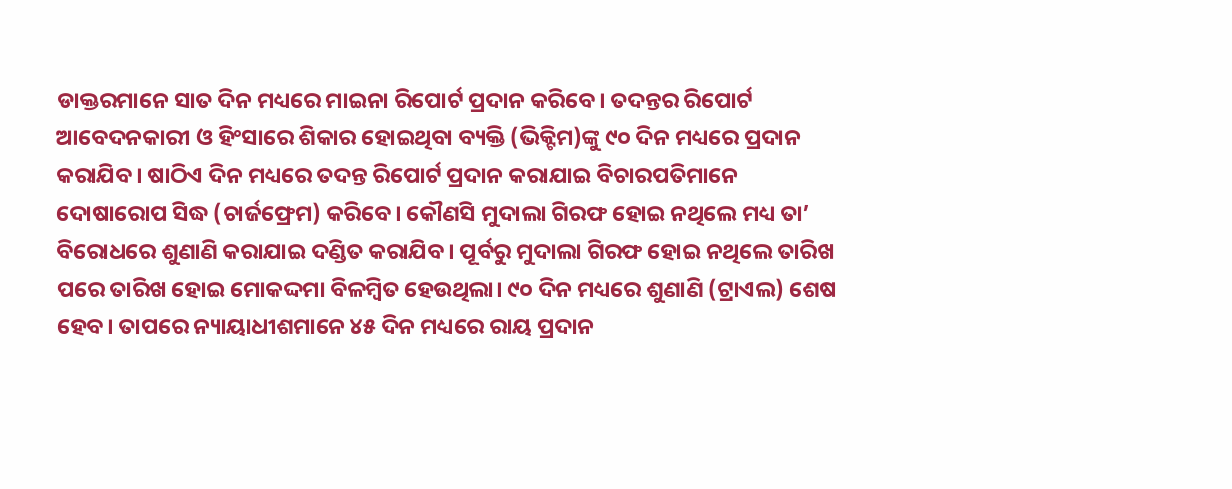ଡାକ୍ତରମାନେ ସାତ ଦିନ ମଧ୍ୟରେ ମାଇନା ରିପୋର୍ଟ ପ୍ରଦାନ କରିବେ। ତଦନ୍ତର ରିପୋର୍ଟ ଆବେଦନକାରୀ ଓ ହିଂସାରେ ଶିକାର ହୋଇଥିବା ବ୍ୟକ୍ତି (ଭିକ୍ଟିମ)ଙ୍କୁ ୯୦ ଦିନ ମଧ୍ୟରେ ପ୍ରଦାନ କରାଯିବ। ଷାଠିଏ ଦିନ ମଧ୍ୟରେ ତଦନ୍ତ ରିପୋର୍ଟ ପ୍ରଦାନ କରାଯାଇ ବିଚାରପତିମାନେ ଦୋଷାରୋପ ସିଦ୍ଧ (ଚାର୍ଜଫ୍ରେମ) କରିବେ। କୌଣସି ମୁଦାଲା ଗିରଫ ହୋଇ ନଥିଲେ ମଧ୍ୟ ତା’ ବିରୋଧରେ ଶୁଣାଣି କରାଯାଇ ଦଣ୍ଡିତ କରାଯିବ। ପୂର୍ବରୁ ମୁଦାଲା ଗିରଫ ହୋଇ ନଥିଲେ ତାରିଖ ପରେ ତାରିଖ ହୋଇ ମୋକଦ୍ଦମା ବିଳମ୍ବିତ ହେଉଥିଲା। ୯୦ ଦିନ ମଧ୍ୟରେ ଶୁଣାଣି (ଟ୍ରାଏଲ) ଶେଷ ହେବ। ତାପରେ ନ୍ୟାୟାଧୀଶମାନେ ୪୫ ଦିନ ମଧ୍ୟରେ ରାୟ ପ୍ରଦାନ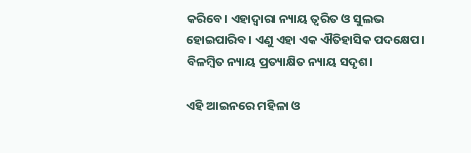କରିବେ। ଏହାଦ୍ୱାରା ନ୍ୟାୟ ତ୍ୱରିତ ଓ ସୁଲଭ ହୋଇପାରିବ। ଏଣୁ ଏହା ଏକ ଐତିହାସିକ ପଦକ୍ଷେପ। ବିଳମ୍ବିତ ନ୍ୟାୟ ପ୍ରତ୍ୟାକ୍ଷିତ ନ୍ୟାୟ ସଦୃଶ।

ଏହି ଆଇନରେ ମହିଳା ଓ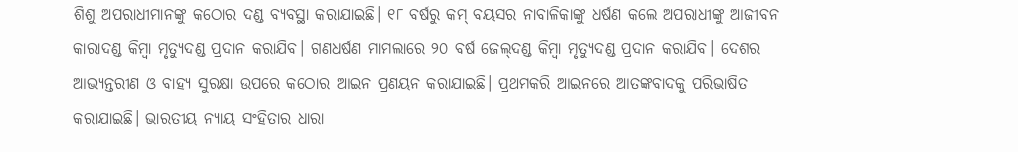ଶିଶୁ ଅପରାଧୀମାନଙ୍କୁ କଠୋର ଦଣ୍ଡ ବ୍ୟବସ୍ଥା କରାଯାଇଛି। ୧୮ ବର୍ଷରୁ କମ୍ ବୟସର ନାବାଳିକାଙ୍କୁ ଧର୍ଷଣ କଲେ ଅପରାଧୀଙ୍କୁ ଆଜୀବନ କାରାଦଣ୍ଡ କିମ୍ବା ମୃତ୍ୟୁଦଣ୍ଡ ପ୍ରଦାନ କରାଯିବ। ଗଣଧର୍ଷଣ ମାମଲାରେ ୨୦ ବର୍ଷ ଜେଲ୍‌ଦଣ୍ଡ କିମ୍ବା ମୃତ୍ୟୁଦଣ୍ଡ ପ୍ରଦାନ କରାଯିବ। ଦେଶର ଆଭ୍ୟନ୍ତରୀଣ ଓ ବାହ୍ୟ ସୁରକ୍ଷା ଉପରେ କଠୋର ଆଇନ ପ୍ରଣୟନ କରାଯାଇଛି। ପ୍ରଥମକରି ଆଇନରେ ଆତଙ୍କବାଦକୁ ପରିଭାଷିତ କରାଯାଇଛି। ଭାରତୀୟ ନ୍ୟାୟ ସଂହିତାର ଧାରା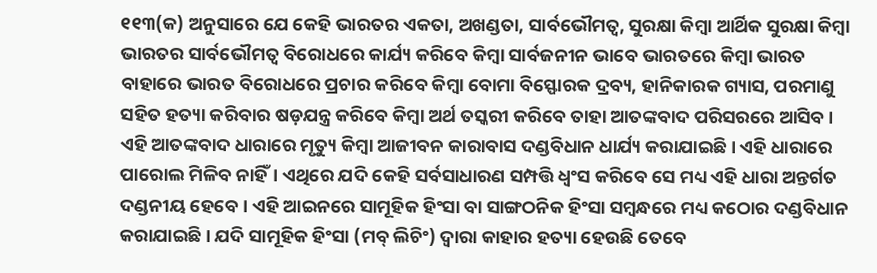୧୧୩(କ) ଅନୁସାରେ ଯେ କେହି ଭାରତର ଏକତା, ଅଖଣ୍ଡତା, ସାର୍ବଭୌମତ୍ୱ, ସୁରକ୍ଷା କିମ୍ବା ଆର୍ଥିକ ସୁରକ୍ଷା କିମ୍ବା ଭାରତର ସାର୍ବଭୌମତ୍ୱ ବିରୋଧରେ କାର୍ଯ୍ୟ କରିବେ କିମ୍ବା ସାର୍ବଜନୀନ ଭାବେ ଭାରତରେ କିମ୍ବା ଭାରତ ବାହାରେ ଭାରତ ବିରୋଧରେ ପ୍ରଚାର କରିବେ କିମ୍ବା ବୋମା ବିସ୍ଫୋରକ ଦ୍ରବ୍ୟ, ହାନିକାରକ ଗ୍ୟାସ, ପରମାଣୁ ସହିତ ହତ୍ୟା କରିବାର ଷଡ଼ଯନ୍ତ୍ର କରିବେ କିମ୍ବା ଅର୍ଥ ତସ୍କରୀ କରିବେ ତାହା ଆତଙ୍କବାଦ ପରିସରରେ ଆସିବ। ଏହି ଆତଙ୍କବାଦ ଧାରାରେ ମୃତ୍ୟୁ କିମ୍ବା ଆଜୀବନ କାରାବାସ ଦଣ୍ଡବିଧାନ ଧାର୍ଯ୍ୟ କରାଯାଇଛି। ଏହି ଧାରାରେ ପାରୋଲ ମିଳିବ ନାହିଁ। ଏଥିରେ ଯଦି କେହି ସର୍ବସାଧାରଣ ସମ୍ପତ୍ତି ଧ୍ୱଂସ କରିବେ ସେ ମଧ୍ୟ ଏହି ଧାରା ଅନ୍ତର୍ଗତ ଦଣ୍ଡନୀୟ ହେବେ। ଏହି ଆଇନରେ ସାମୂହିକ ହିଂସା ବା ସାଙ୍ଗଠନିକ ହିଂସା ସମ୍ବନ୍ଧରେ ମଧ୍ୟ କଠୋର ଦଣ୍ଡବିଧାନ କରାଯାଇଛି। ଯଦି ସାମୂହିକ ହିଂସା (ମବ୍ ଲିଚିଂ) ଦ୍ୱାରା କାହାର ହତ୍ୟା ହେଉଛି ତେବେ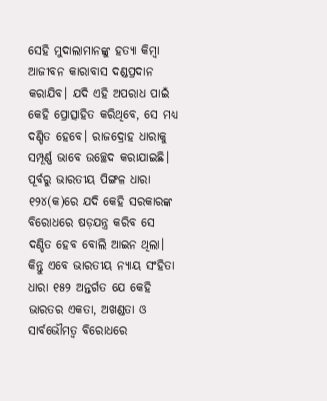ସେହି ମୁଦାଲାମାନଙ୍କୁ ହତ୍ୟା କିମ୍ବା ଆଜୀବନ କାରାବାସ ଦଣ୍ଡପ୍ରଦାନ କରାଯିବ। ଯଦି ଏହି ଅପରାଧ ପାଇଁ କେହି ପ୍ରୋତ୍ସାହିତ କରିଥିବେ, ସେ ମଧ୍ୟ ଦଣ୍ଡିତ ହେବେ। ରାଜଦ୍ରୋହ ଧାରାକୁ ସମ୍ପୂର୍ଣ୍ଣ ଭାବେ ଉଚ୍ଛେଦ କରାଯାଇଛି। ପୂର୍ବରୁ ଭାରତୀୟ ପିଙ୍ଗଳ ଧାରା ୧୨୪(କ)ରେ ଯଦି କେହି ସରକାରଙ୍କ ବିରୋଧରେ ଷଡ଼ଯନ୍ତ୍ର କରିବ ସେ ଦଣ୍ଡିତ ହେବ ବୋଲି ଆଇନ ଥିଲା। କିନ୍ତୁ ଏବେ ଭାରତୀୟ ନ୍ୟାୟ ସଂହିତା ଧାରା ୧୫୨ ଅନ୍ତର୍ଗତ ଯେ କେହି ଭାରତର ଏକତା, ଅଖଣ୍ଡତା ଓ ସାର୍ବଭୌମତ୍ୱ ବିରୋଧରେ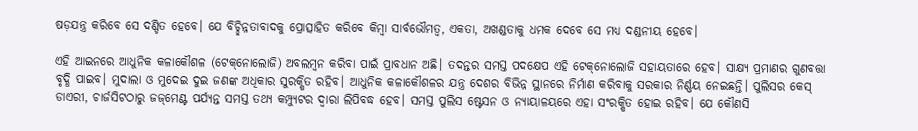ଷଡ଼ଯନ୍ତ୍ର କରିବେ ସେ ଦଣ୍ଡିତ ହେବେ। ଯେ ବିଚ୍ଛିନ୍ନତାବାଦକୁ ପ୍ରୋତ୍ସାହିତ କରିବେ କିମ୍ବା ସାର୍ବଭୌମତ୍ୱ, ଏକତା, ଅଖଣ୍ଡତାକୁ ଧମକ ଦେବେ ସେ ମଧ୍ୟ ଦଣ୍ଡନୀୟ ହେବେ।

ଏହି ଆଇନରେ ଆଧୁନିକ କଳାକୌଶଳ (ଟେକ୍‌ନୋଲୋଜି) ଅବଲମ୍ବନ କରିବା ପାଇଁ ପ୍ରାବଧାନ ଅଛି। ତଦନ୍ତର ସମସ୍ତ ପଦକ୍ଷେପ ଏହି ଟେକ୍‌ନୋଲୋଜି ସହାୟତାରେ ହେବ। ସାକ୍ଷ୍ୟ ପ୍ରମାଣର ଗୁଣବତ୍ତା ବୃଦ୍ଧି ପାଇବ। ମୁଦାଲା ଓ ମୁଦେଇ ଦୁଇ ଜଣଙ୍କ ଅଧିକାର ସୁରକ୍ଷିତ ରହିବ। ଆଧୁନିକ କଳାକୌଶଳର ଯନ୍ତ୍ର ଦେଶର ବିଭିନ୍ନ ସ୍ଥାନରେ ନିର୍ମାଣ କରିବାକୁ ସରକାର ନିର୍ଣ୍ଣୟ ନେଇଛନ୍ତି। ପୁଲିସର କେସ୍ ଡାଏରୀ, ଚାର୍ଜସିଟଠାରୁ ଜଜ୍‌ମେଣ୍ଟ ପର୍ଯ୍ୟନ୍ତ ସମସ୍ତ ତଥ୍ୟ କମ୍ପ୍ୟୁଟର ଦ୍ୱାରା ଲିପିବଦ୍ଧ ହେବ। ସମସ୍ତ ପୁଲିସ ଷ୍ଟେସନ ଓ ନ୍ୟାୟାଳୟରେ ଏହା ସଂରକ୍ଷିତ ହୋଇ ରହିବ। ଯେ କୌଣସି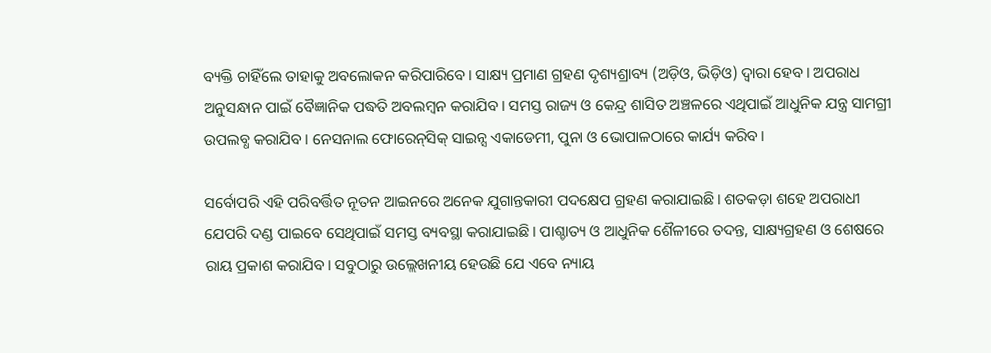ବ୍ୟକ୍ତି ଚାହିଁଲେ ତାହାକୁ ଅବଲୋକନ କରିପାରିବେ। ସାକ୍ଷ୍ୟ ପ୍ରମାଣ ଗ୍ରହଣ ଦୃଶ୍ୟଶ୍ରାବ୍ୟ (ଅଡ଼ିଓ, ଭିଡ଼ିଓ) ଦ୍ୱାରା ହେବ। ଅପରାଧ ଅନୁସନ୍ଧାନ ପାଇଁ ବୈଜ୍ଞାନିକ ପଦ୍ଧତି ଅବଲମ୍ବନ କରାଯିବ। ସମସ୍ତ ରାଜ୍ୟ ଓ କେନ୍ଦ୍ର ଶାସିତ ଅଞ୍ଚଳରେ ଏଥିପାଇଁ ଆଧୁନିକ ଯନ୍ତ୍ର ସାମଗ୍ରୀ ଉପଲବ୍ଧ କରାଯିବ। ନେସନାଲ ଫୋରେନ୍‌ସିକ୍ ସାଇନ୍ସ ଏକାଡେମୀ, ପୁନା ଓ ଭୋପାଳଠାରେ କାର୍ଯ୍ୟ କରିବ।

ସର୍ବୋପରି ଏହି ପରିବର୍ତ୍ତିତ ନୂତନ ଆଇନରେ ଅନେକ ଯୁଗାନ୍ତକାରୀ ପଦକ୍ଷେପ ଗ୍ରହଣ କରାଯାଇଛି। ଶତକଡ଼ା ଶହେ ଅପରାଧୀ ଯେପରି ଦଣ୍ଡ ପାଇବେ ସେଥିପାଇଁ ସମସ୍ତ ବ୍ୟବସ୍ଥା କରାଯାଇଛି। ପାଶ୍ଚାତ୍ୟ ଓ ଆଧୁନିକ ଶୈଳୀରେ ତଦନ୍ତ, ସାକ୍ଷ୍ୟଗ୍ରହଣ ଓ ଶେଷରେ ରାୟ ପ୍ରକାଶ କରାଯିବ। ସବୁଠାରୁ ଉଲ୍ଲେଖନୀୟ ହେଉଛି ଯେ ଏବେ ନ୍ୟାୟ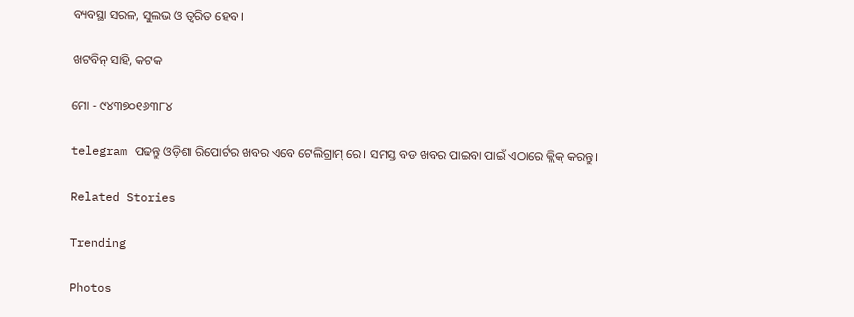ବ୍ୟବସ୍ଥା ସରଳ, ସୁଲଭ ଓ ତ୍ୱରିତ ହେବ।

ଖଟବିନ୍ ସାହି, କଟକ

ମୋ - ୯୪୩୭୦୧୬୩୮୪

telegram ପଢନ୍ତୁ ଓଡ଼ିଶା ରିପୋର୍ଟର ଖବର ଏବେ ଟେଲିଗ୍ରାମ୍ ରେ। ସମସ୍ତ ବଡ ଖବର ପାଇବା ପାଇଁ ଏଠାରେ କ୍ଲିକ୍ କରନ୍ତୁ।

Related Stories

Trending

Photos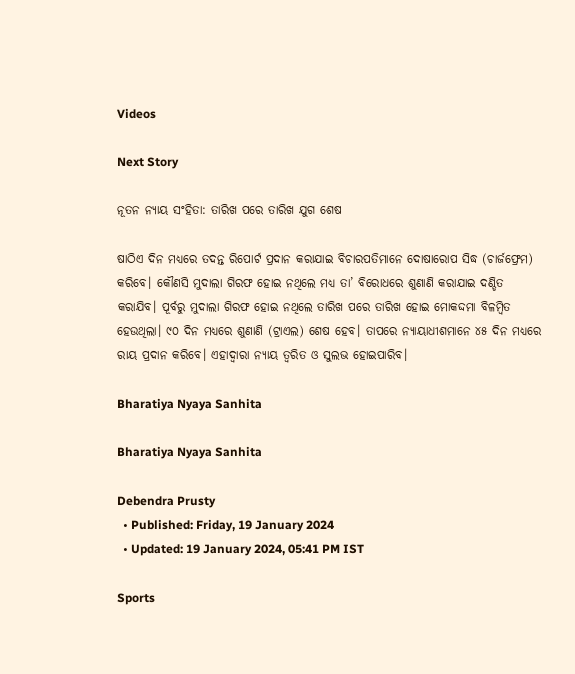Videos

Next Story

ନୂତନ ନ୍ୟାୟ ସଂହିତା: ତାରିଖ ପରେ ତାରିଖ ଯୁଗ ଶେଷ

ଷାଠିଏ ଦିନ ମଧ୍ୟରେ ତଦନ୍ତ ରିପୋର୍ଟ ପ୍ରଦାନ କରାଯାଇ ବିଚାରପତିମାନେ ଦୋଷାରୋପ ସିଦ୍ଧ (ଚାର୍ଜଫ୍ରେମ) କରିବେ। କୌଣସି ମୁଦାଲା ଗିରଫ ହୋଇ ନଥିଲେ ମଧ୍ୟ ତା’ ବିରୋଧରେ ଶୁଣାଣି କରାଯାଇ ଦଣ୍ଡିତ କରାଯିବ। ପୂର୍ବରୁ ମୁଦାଲା ଗିରଫ ହୋଇ ନଥିଲେ ତାରିଖ ପରେ ତାରିଖ ହୋଇ ମୋକଦ୍ଦମା ବିଳମ୍ବିତ ହେଉଥିଲା। ୯୦ ଦିନ ମଧ୍ୟରେ ଶୁଣାଣି (ଟ୍ରାଏଲ) ଶେଷ ହେବ। ତାପରେ ନ୍ୟାୟାଧୀଶମାନେ ୪୫ ଦିନ ମଧ୍ୟରେ ରାୟ ପ୍ରଦାନ କରିବେ। ଏହାଦ୍ୱାରା ନ୍ୟାୟ ତ୍ୱରିତ ଓ ସୁଲଭ ହୋଇପାରିବ।

Bharatiya Nyaya Sanhita

Bharatiya Nyaya Sanhita

Debendra Prusty
  • Published: Friday, 19 January 2024
  • Updated: 19 January 2024, 05:41 PM IST

Sports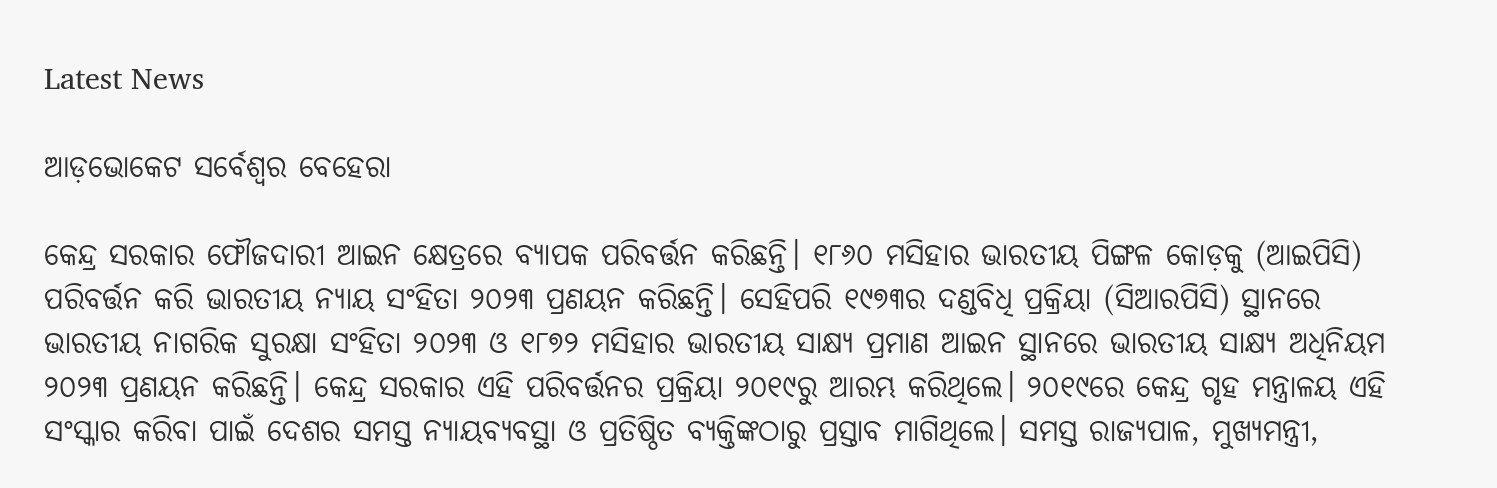Latest News

ଆଡ଼ଭୋକେଟ ସର୍ବେଶ୍ୱର ବେହେରା

କେନ୍ଦ୍ର ସରକାର ଫୌଜଦାରୀ ଆଇନ କ୍ଷେତ୍ରରେ ବ୍ୟାପକ ପରିବର୍ତ୍ତନ କରିଛନ୍ତି। ୧୮୬୦ ମସିହାର ଭାରତୀୟ ପିଙ୍ଗଳ କୋଡ଼କୁ (ଆଇପିସି) ପରିବର୍ତ୍ତନ କରି ଭାରତୀୟ ନ୍ୟାୟ ସଂହିତା ୨୦୨୩ ପ୍ରଣୟନ କରିଛନ୍ତି। ସେହିପରି ୧୯୭୩ର ଦଣ୍ଡବିଧି ପ୍ରକ୍ରିୟା (ସିଆରପିସି) ସ୍ଥାନରେ ଭାରତୀୟ ନାଗରିକ ସୁରକ୍ଷା ସଂହିତା ୨୦୨୩ ଓ ୧୮୭୨ ମସିହାର ଭାରତୀୟ ସାକ୍ଷ୍ୟ ପ୍ରମାଣ ଆଇନ ସ୍ଥାନରେ ଭାରତୀୟ ସାକ୍ଷ୍ୟ ଅଧିନିୟମ ୨୦୨୩ ପ୍ରଣୟନ କରିଛନ୍ତି। କେନ୍ଦ୍ର ସରକାର ଏହି ପରିବର୍ତ୍ତନର ପ୍ରକ୍ରିୟା ୨୦୧୯ରୁ ଆରମ୍ଭ କରିଥିଲେ। ୨୦୧୯ରେ କେନ୍ଦ୍ର ଗୃହ ମନ୍ତ୍ରାଳୟ ଏହି ସଂସ୍କାର କରିବା ପାଇଁ ଦେଶର ସମସ୍ତ ନ୍ୟାୟବ୍ୟବସ୍ଥା ଓ ପ୍ରତିଷ୍ଠିତ ବ୍ୟକ୍ତିଙ୍କଠାରୁ ପ୍ରସ୍ତାବ ମାଗିଥିଲେ। ସମସ୍ତ ରାଜ୍ୟପାଳ, ମୁଖ୍ୟମନ୍ତ୍ରୀ,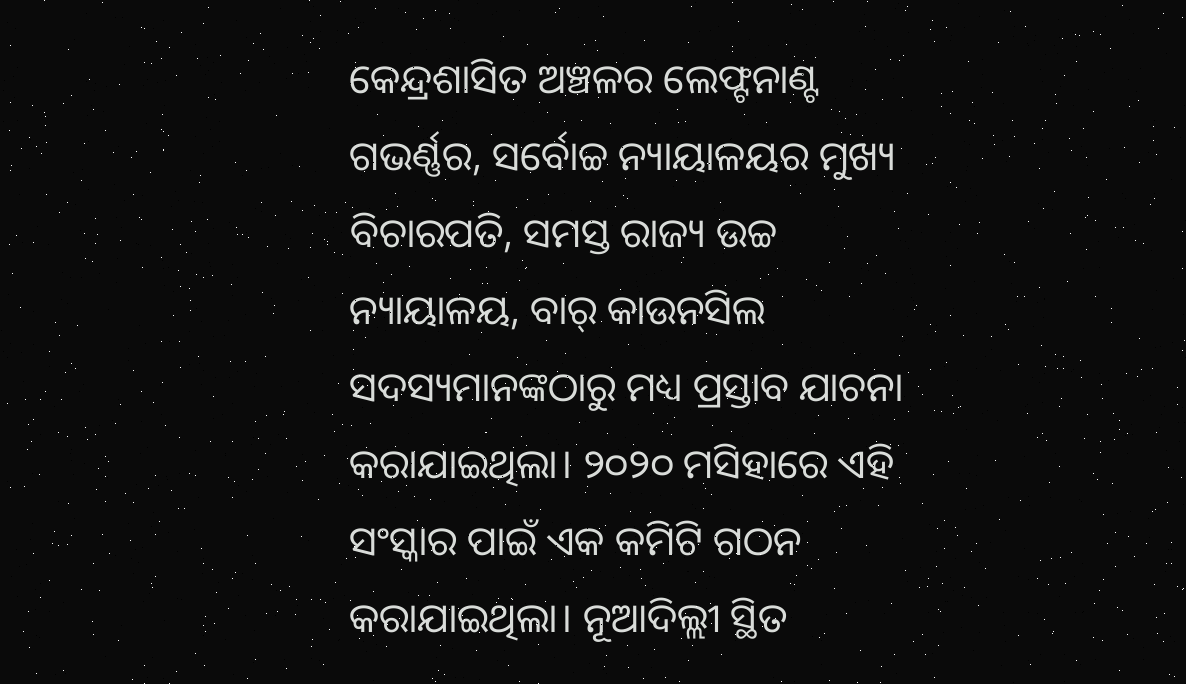କେନ୍ଦ୍ରଶାସିତ ଅଞ୍ଚଳର ଲେଫ୍ଟନାଣ୍ଟ ଗଭର୍ଣ୍ଣର, ସର୍ବୋଚ୍ଚ ନ୍ୟାୟାଳୟର ମୁଖ୍ୟ ବିଚାରପତି, ସମସ୍ତ ରାଜ୍ୟ ଉଚ୍ଚ ନ୍ୟାୟାଳୟ, ବାର୍‌ କାଉନସିଲ ସଦସ୍ୟମାନଙ୍କଠାରୁ ମଧ୍ୟ ପ୍ରସ୍ତାବ ଯାଚନା କରାଯାଇଥିଲା। ୨୦୨୦ ମସିହାରେ ଏହି ସଂସ୍କାର ପାଇଁ ଏକ କମିଟି ଗଠନ କରାଯାଇଥିଲା। ନୂଆଦିଲ୍ଲୀ ସ୍ଥିତ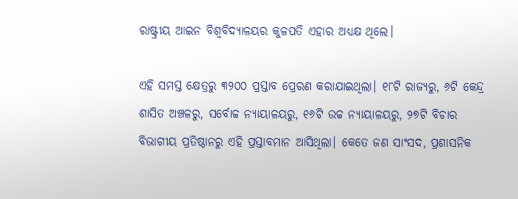ରାଷ୍ଟ୍ରୀୟ ଆଇନ ବିଶ୍ୱବିଦ୍ୟାଳୟର କୁଳପତି ଏହାର ଅଧ୍ୟକ୍ଷ ଥିଲେ।

ଏହି ସମସ୍ତ କ୍ଷେତ୍ରରୁ ୩୨୦୦ ପ୍ରସ୍ତାବ ପ୍ରେରଣ କରାଯାଇଥିଲା। ୧୮ଟି ରାଜ୍ୟରୁ, ୬ଟି କେନ୍ଦ୍ର ଶାସିତ ଅଞ୍ଚଳରୁ, ସର୍ବୋଚ୍ଚ ନ୍ୟାୟାଳୟରୁ, ୧୬ଟି ଉଚ୍ଚ ନ୍ୟାୟାଳୟରୁ, ୨୭ଟି ବିଚାର ବିଭାଗୀୟ ପ୍ରତିଷ୍ଠାନରୁ ଏହି ପ୍ରସ୍ତାବମାନ ଆସିଥିଲା। କେତେ ଜଣ ସାଂସଦ, ପ୍ରଶାସନିକ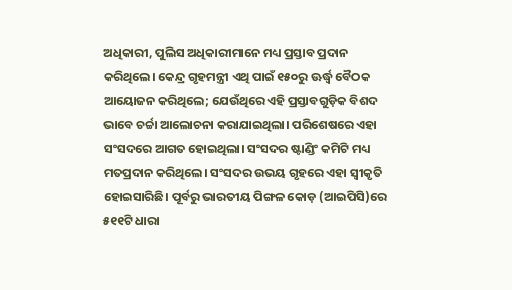ଅଧିକାରୀ, ପୁଲିସ ଅଧିକାରୀମାନେ ମଧ୍ୟ ପ୍ରସ୍ତାବ ପ୍ରଦାନ କରିଥିଲେ। କେନ୍ଦ୍ର ଗୃହମନ୍ତ୍ରୀ ଏଥି ପାଇଁ ୧୫୦ରୁ ଊର୍ଦ୍ଧ୍ୱ ବୈଠକ ଆୟୋଜନ କରିଥିଲେ; ଯେଉଁଥିରେ ଏହି ପ୍ରସ୍ତାବଗୁଡ଼ିକ ବିଶଦ ଭାବେ ଚର୍ଚ୍ଚା ଆଲୋଚନା କରାଯାଇଥିଲା। ପରିଶେଷରେ ଏହା ସଂସଦରେ ଆଗତ ହୋଇଥିଲା। ସଂସଦର ଷ୍ଟାଣ୍ଡିଂ କମିଟି ମଧ୍ୟ ମତପ୍ରଦାନ କରିଥିଲେ। ସଂସଦର ଉଭୟ ଗୃହରେ ଏହା ସ୍ୱୀକୃତି ହୋଇସାରିଛି। ପୂର୍ବରୁ ଭାରତୀୟ ପିଙ୍ଗଳ କୋଡ଼ (ଆଇପିସି)ରେ ୫୧୧ଟି ଧାରା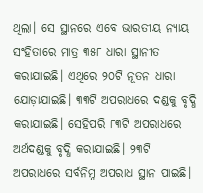ଥିଲା। ସେ ସ୍ଥାନରେ ଏବେ ଭାରତୀୟ ନ୍ୟାୟ ସଂହିତାରେ ମାତ୍ର ୩୫୮ ଧାରା ସ୍ଥାନୀତ କରାଯାଇଛି। ଏଥିରେ ୨୦ଟି ନୂତନ ଧାରା ଯୋଡ଼ାଯାଇଛି। ୩୩ଟି ଅପରାଧରେ ଦଣ୍ଡକୁ ବୃଦ୍ଧି କରାଯାଇଛି। ସେହିପରି ୮୩ଟି ଅପରାଧରେ ଅର୍ଥଦଣ୍ଡକୁ ବୃଦ୍ଧି କରାଯାଇଛି। ୨୩ଟି ଅପରାଧରେ ସର୍ବନିମ୍ନ ଅପରାଧ ସ୍ଥାନ ପାଇଛି।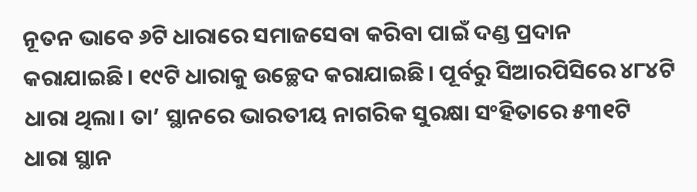ନୂତନ ଭାବେ ୬ଟି ଧାରାରେ ସମାଜସେବା କରିବା ପାଇଁ ଦଣ୍ଡ ପ୍ରଦାନ କରାଯାଇଛି। ୧୯ଟି ଧାରାକୁ ଉଚ୍ଛେଦ କରାଯାଇଛି। ପୂର୍ବରୁ ସିଆରପିସିରେ ୪୮୪ଟି ଧାରା ଥିଲା। ତା’ ସ୍ଥାନରେ ଭାରତୀୟ ନାଗରିକ ସୁରକ୍ଷା ସଂହିତାରେ ୫୩୧ଟି ଧାରା ସ୍ଥାନ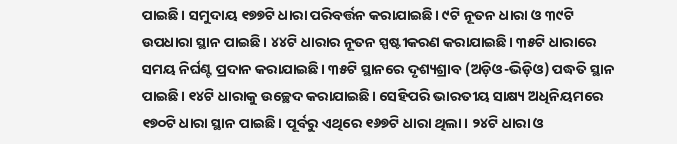ପାଇଛି। ସମୁଦାୟ ୧୭୭ଟି ଧାରା ପରିବର୍ତ୍ତନ କରାଯାଇଛି। ୯ଟି ନୂତନ ଧାରା ଓ ୩୯ଟି ଉପଧାରା ସ୍ଥାନ ପାଇଛି। ୪୪ଟି ଧାରାର ନୂତନ ସ୍ପଷ୍ଟୀକରଣ କରାଯାଇଛି। ୩୫ଟି ଧାରାରେ ସମୟ ନିର୍ଘଣ୍ଟ ପ୍ରଦାନ କରାଯାଇଛି। ୩୫ଟି ସ୍ଥାନରେ ଦୃଶ୍ୟଶ୍ରାବ (ଅଡ଼ିଓ-ଭିଡ଼ିଓ) ପଦ୍ଧତି ସ୍ଥାନ ପାଇଛି। ୧୪ଟି ଧାରାକୁ ଉଚ୍ଛେଦ କରାଯାଇଛି। ସେହିପରି ଭାରତୀୟ ସାକ୍ଷ୍ୟ ଅଧିନିୟମରେ ୧୭୦ଟି ଧାରା ସ୍ଥାନ ପାଇଛି। ପୂର୍ବରୁ ଏଥିରେ ୧୬୭ଟି ଧାରା ଥିଲା। ୨୪ଟି ଧାରା ଓ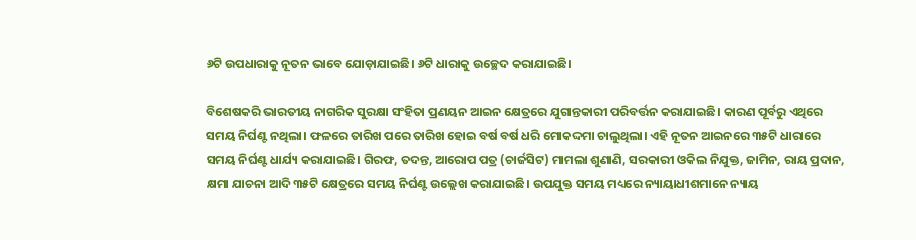୬ଟି ଉପଧାରାକୁ ନୂତନ ଭାବେ ଯୋଡ଼ାଯାଇଛି। ୬ଟି ଧାରାକୁ ଉଚ୍ଛେଦ କରାଯାଇଛି।

ବିଶେଷକରି ଭାରତୀୟ ନାଗରିକ ସୁରକ୍ଷା ସଂହିତା ପ୍ରଣୟନ ଆଇନ କ୍ଷେତ୍ରରେ ଯୁଗାନ୍ତକାରୀ ପରିବର୍ତ୍ତନ କରାଯାଇଛି। କାରଣ ପୂର୍ବରୁ ଏଥିରେ ସମୟ ନିର୍ଘଣ୍ଟ ନଥିଲା। ଫଳରେ ତାରିଖ ପରେ ତାରିଖ ହୋଇ ବର୍ଷ ବର୍ଷ ଧରି ମୋକଦ୍ଦମା ଚାଲୁଥିଲା। ଏହି ନୂତନ ଆଇନରେ ୩୫ଟି ଧାରାରେ ସମୟ ନିର୍ଘଣ୍ଟ ଧାର୍ଯ୍ୟ କରାଯାଇଛି। ଗିରଫ, ତଦନ୍ତ, ଆରୋପ ପତ୍ର (ଚାର୍ଜସିଟ) ମାମଲା ଶୁଣାଣି, ସରକାରୀ ଓକିଲ ନିଯୁକ୍ତ, ଜାମିନ, ରାୟ ପ୍ରଦାନ, କ୍ଷମା ଯାଚନା ଆଦି ୩୫ଟି କ୍ଷେତ୍ରରେ ସମୟ ନିର୍ଘଣ୍ଟ ଉଲ୍ଲେଖ କରାଯାଇଛି। ଉପଯୁକ୍ତ ସମୟ ମଧ୍ୟରେ ନ୍ୟାୟାଧୀଶମାନେ ନ୍ୟାୟ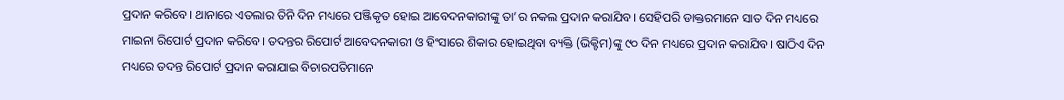ପ୍ରଦାନ କରିବେ। ଥାନାରେ ଏତଲାର ତିନି ଦିନ ମଧ୍ୟରେ ପଞ୍ଜିକୃତ ହୋଇ ଆବେଦନକାରୀଙ୍କୁ ତା’ର ନକଲ ପ୍ରଦାନ କରାଯିବ। ସେହିପରି ଡାକ୍ତରମାନେ ସାତ ଦିନ ମଧ୍ୟରେ ମାଇନା ରିପୋର୍ଟ ପ୍ରଦାନ କରିବେ। ତଦନ୍ତର ରିପୋର୍ଟ ଆବେଦନକାରୀ ଓ ହିଂସାରେ ଶିକାର ହୋଇଥିବା ବ୍ୟକ୍ତି (ଭିକ୍ଟିମ)ଙ୍କୁ ୯୦ ଦିନ ମଧ୍ୟରେ ପ୍ରଦାନ କରାଯିବ। ଷାଠିଏ ଦିନ ମଧ୍ୟରେ ତଦନ୍ତ ରିପୋର୍ଟ ପ୍ରଦାନ କରାଯାଇ ବିଚାରପତିମାନେ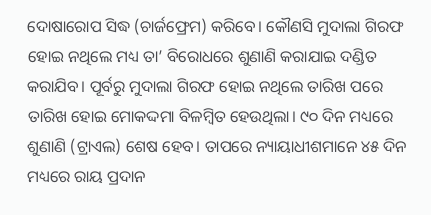ଦୋଷାରୋପ ସିଦ୍ଧ (ଚାର୍ଜଫ୍ରେମ) କରିବେ। କୌଣସି ମୁଦାଲା ଗିରଫ ହୋଇ ନଥିଲେ ମଧ୍ୟ ତା’ ବିରୋଧରେ ଶୁଣାଣି କରାଯାଇ ଦଣ୍ଡିତ କରାଯିବ। ପୂର୍ବରୁ ମୁଦାଲା ଗିରଫ ହୋଇ ନଥିଲେ ତାରିଖ ପରେ ତାରିଖ ହୋଇ ମୋକଦ୍ଦମା ବିଳମ୍ବିତ ହେଉଥିଲା। ୯୦ ଦିନ ମଧ୍ୟରେ ଶୁଣାଣି (ଟ୍ରାଏଲ) ଶେଷ ହେବ। ତାପରେ ନ୍ୟାୟାଧୀଶମାନେ ୪୫ ଦିନ ମଧ୍ୟରେ ରାୟ ପ୍ରଦାନ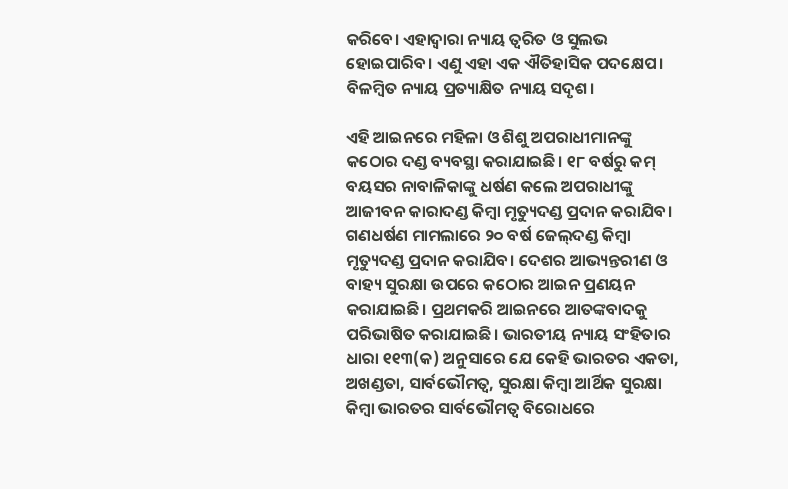କରିବେ। ଏହାଦ୍ୱାରା ନ୍ୟାୟ ତ୍ୱରିତ ଓ ସୁଲଭ ହୋଇପାରିବ। ଏଣୁ ଏହା ଏକ ଐତିହାସିକ ପଦକ୍ଷେପ। ବିଳମ୍ବିତ ନ୍ୟାୟ ପ୍ରତ୍ୟାକ୍ଷିତ ନ୍ୟାୟ ସଦୃଶ।

ଏହି ଆଇନରେ ମହିଳା ଓ ଶିଶୁ ଅପରାଧୀମାନଙ୍କୁ କଠୋର ଦଣ୍ଡ ବ୍ୟବସ୍ଥା କରାଯାଇଛି। ୧୮ ବର୍ଷରୁ କମ୍ ବୟସର ନାବାଳିକାଙ୍କୁ ଧର୍ଷଣ କଲେ ଅପରାଧୀଙ୍କୁ ଆଜୀବନ କାରାଦଣ୍ଡ କିମ୍ବା ମୃତ୍ୟୁଦଣ୍ଡ ପ୍ରଦାନ କରାଯିବ। ଗଣଧର୍ଷଣ ମାମଲାରେ ୨୦ ବର୍ଷ ଜେଲ୍‌ଦଣ୍ଡ କିମ୍ବା ମୃତ୍ୟୁଦଣ୍ଡ ପ୍ରଦାନ କରାଯିବ। ଦେଶର ଆଭ୍ୟନ୍ତରୀଣ ଓ ବାହ୍ୟ ସୁରକ୍ଷା ଉପରେ କଠୋର ଆଇନ ପ୍ରଣୟନ କରାଯାଇଛି। ପ୍ରଥମକରି ଆଇନରେ ଆତଙ୍କବାଦକୁ ପରିଭାଷିତ କରାଯାଇଛି। ଭାରତୀୟ ନ୍ୟାୟ ସଂହିତାର ଧାରା ୧୧୩(କ) ଅନୁସାରେ ଯେ କେହି ଭାରତର ଏକତା, ଅଖଣ୍ଡତା, ସାର୍ବଭୌମତ୍ୱ, ସୁରକ୍ଷା କିମ୍ବା ଆର୍ଥିକ ସୁରକ୍ଷା କିମ୍ବା ଭାରତର ସାର୍ବଭୌମତ୍ୱ ବିରୋଧରେ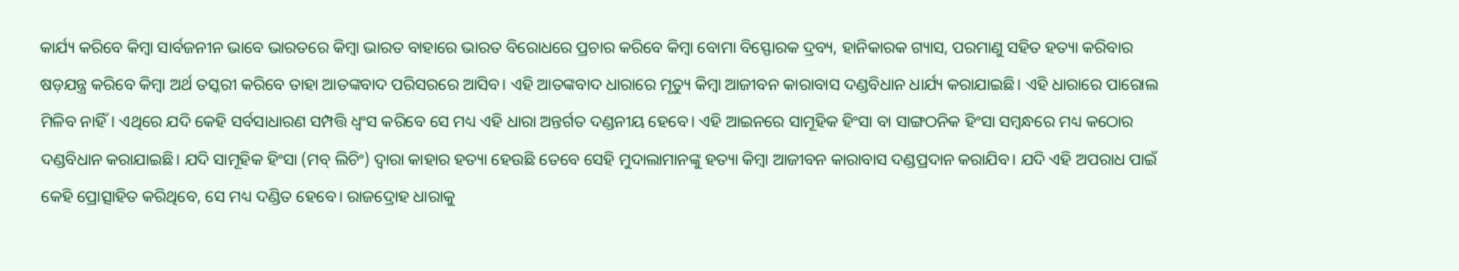କାର୍ଯ୍ୟ କରିବେ କିମ୍ବା ସାର୍ବଜନୀନ ଭାବେ ଭାରତରେ କିମ୍ବା ଭାରତ ବାହାରେ ଭାରତ ବିରୋଧରେ ପ୍ରଚାର କରିବେ କିମ୍ବା ବୋମା ବିସ୍ଫୋରକ ଦ୍ରବ୍ୟ, ହାନିକାରକ ଗ୍ୟାସ, ପରମାଣୁ ସହିତ ହତ୍ୟା କରିବାର ଷଡ଼ଯନ୍ତ୍ର କରିବେ କିମ୍ବା ଅର୍ଥ ତସ୍କରୀ କରିବେ ତାହା ଆତଙ୍କବାଦ ପରିସରରେ ଆସିବ। ଏହି ଆତଙ୍କବାଦ ଧାରାରେ ମୃତ୍ୟୁ କିମ୍ବା ଆଜୀବନ କାରାବାସ ଦଣ୍ଡବିଧାନ ଧାର୍ଯ୍ୟ କରାଯାଇଛି। ଏହି ଧାରାରେ ପାରୋଲ ମିଳିବ ନାହିଁ। ଏଥିରେ ଯଦି କେହି ସର୍ବସାଧାରଣ ସମ୍ପତ୍ତି ଧ୍ୱଂସ କରିବେ ସେ ମଧ୍ୟ ଏହି ଧାରା ଅନ୍ତର୍ଗତ ଦଣ୍ଡନୀୟ ହେବେ। ଏହି ଆଇନରେ ସାମୂହିକ ହିଂସା ବା ସାଙ୍ଗଠନିକ ହିଂସା ସମ୍ବନ୍ଧରେ ମଧ୍ୟ କଠୋର ଦଣ୍ଡବିଧାନ କରାଯାଇଛି। ଯଦି ସାମୂହିକ ହିଂସା (ମବ୍ ଲିଚିଂ) ଦ୍ୱାରା କାହାର ହତ୍ୟା ହେଉଛି ତେବେ ସେହି ମୁଦାଲାମାନଙ୍କୁ ହତ୍ୟା କିମ୍ବା ଆଜୀବନ କାରାବାସ ଦଣ୍ଡପ୍ରଦାନ କରାଯିବ। ଯଦି ଏହି ଅପରାଧ ପାଇଁ କେହି ପ୍ରୋତ୍ସାହିତ କରିଥିବେ, ସେ ମଧ୍ୟ ଦଣ୍ଡିତ ହେବେ। ରାଜଦ୍ରୋହ ଧାରାକୁ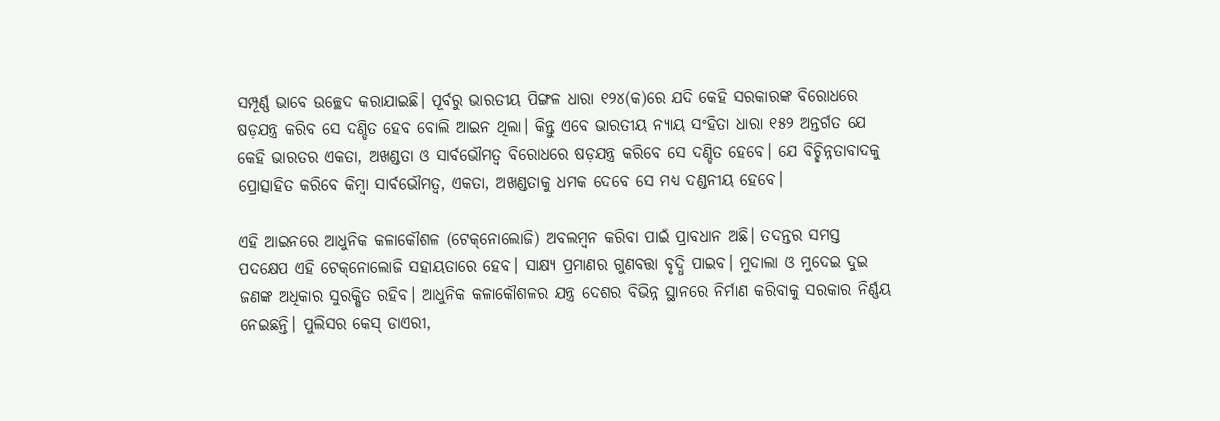ସମ୍ପୂର୍ଣ୍ଣ ଭାବେ ଉଚ୍ଛେଦ କରାଯାଇଛି। ପୂର୍ବରୁ ଭାରତୀୟ ପିଙ୍ଗଳ ଧାରା ୧୨୪(କ)ରେ ଯଦି କେହି ସରକାରଙ୍କ ବିରୋଧରେ ଷଡ଼ଯନ୍ତ୍ର କରିବ ସେ ଦଣ୍ଡିତ ହେବ ବୋଲି ଆଇନ ଥିଲା। କିନ୍ତୁ ଏବେ ଭାରତୀୟ ନ୍ୟାୟ ସଂହିତା ଧାରା ୧୫୨ ଅନ୍ତର୍ଗତ ଯେ କେହି ଭାରତର ଏକତା, ଅଖଣ୍ଡତା ଓ ସାର୍ବଭୌମତ୍ୱ ବିରୋଧରେ ଷଡ଼ଯନ୍ତ୍ର କରିବେ ସେ ଦଣ୍ଡିତ ହେବେ। ଯେ ବିଚ୍ଛିନ୍ନତାବାଦକୁ ପ୍ରୋତ୍ସାହିତ କରିବେ କିମ୍ବା ସାର୍ବଭୌମତ୍ୱ, ଏକତା, ଅଖଣ୍ଡତାକୁ ଧମକ ଦେବେ ସେ ମଧ୍ୟ ଦଣ୍ଡନୀୟ ହେବେ।

ଏହି ଆଇନରେ ଆଧୁନିକ କଳାକୌଶଳ (ଟେକ୍‌ନୋଲୋଜି) ଅବଲମ୍ବନ କରିବା ପାଇଁ ପ୍ରାବଧାନ ଅଛି। ତଦନ୍ତର ସମସ୍ତ ପଦକ୍ଷେପ ଏହି ଟେକ୍‌ନୋଲୋଜି ସହାୟତାରେ ହେବ। ସାକ୍ଷ୍ୟ ପ୍ରମାଣର ଗୁଣବତ୍ତା ବୃଦ୍ଧି ପାଇବ। ମୁଦାଲା ଓ ମୁଦେଇ ଦୁଇ ଜଣଙ୍କ ଅଧିକାର ସୁରକ୍ଷିତ ରହିବ। ଆଧୁନିକ କଳାକୌଶଳର ଯନ୍ତ୍ର ଦେଶର ବିଭିନ୍ନ ସ୍ଥାନରେ ନିର୍ମାଣ କରିବାକୁ ସରକାର ନିର୍ଣ୍ଣୟ ନେଇଛନ୍ତି। ପୁଲିସର କେସ୍ ଡାଏରୀ,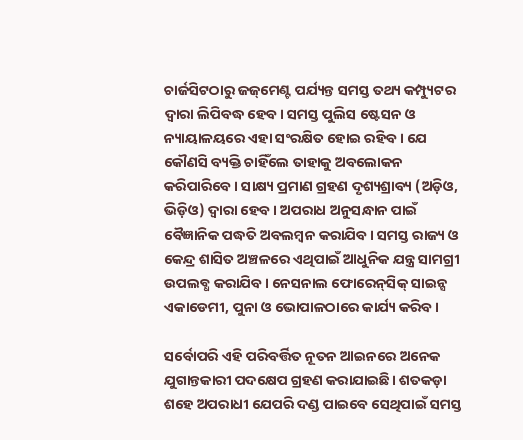ଚାର୍ଜସିଟଠାରୁ ଜଜ୍‌ମେଣ୍ଟ ପର୍ଯ୍ୟନ୍ତ ସମସ୍ତ ତଥ୍ୟ କମ୍ପ୍ୟୁଟର ଦ୍ୱାରା ଲିପିବଦ୍ଧ ହେବ। ସମସ୍ତ ପୁଲିସ ଷ୍ଟେସନ ଓ ନ୍ୟାୟାଳୟରେ ଏହା ସଂରକ୍ଷିତ ହୋଇ ରହିବ। ଯେ କୌଣସି ବ୍ୟକ୍ତି ଚାହିଁଲେ ତାହାକୁ ଅବଲୋକନ କରିପାରିବେ। ସାକ୍ଷ୍ୟ ପ୍ରମାଣ ଗ୍ରହଣ ଦୃଶ୍ୟଶ୍ରାବ୍ୟ (ଅଡ଼ିଓ, ଭିଡ଼ିଓ) ଦ୍ୱାରା ହେବ। ଅପରାଧ ଅନୁସନ୍ଧାନ ପାଇଁ ବୈଜ୍ଞାନିକ ପଦ୍ଧତି ଅବଲମ୍ବନ କରାଯିବ। ସମସ୍ତ ରାଜ୍ୟ ଓ କେନ୍ଦ୍ର ଶାସିତ ଅଞ୍ଚଳରେ ଏଥିପାଇଁ ଆଧୁନିକ ଯନ୍ତ୍ର ସାମଗ୍ରୀ ଉପଲବ୍ଧ କରାଯିବ। ନେସନାଲ ଫୋରେନ୍‌ସିକ୍ ସାଇନ୍ସ ଏକାଡେମୀ, ପୁନା ଓ ଭୋପାଳଠାରେ କାର୍ଯ୍ୟ କରିବ।

ସର୍ବୋପରି ଏହି ପରିବର୍ତ୍ତିତ ନୂତନ ଆଇନରେ ଅନେକ ଯୁଗାନ୍ତକାରୀ ପଦକ୍ଷେପ ଗ୍ରହଣ କରାଯାଇଛି। ଶତକଡ଼ା ଶହେ ଅପରାଧୀ ଯେପରି ଦଣ୍ଡ ପାଇବେ ସେଥିପାଇଁ ସମସ୍ତ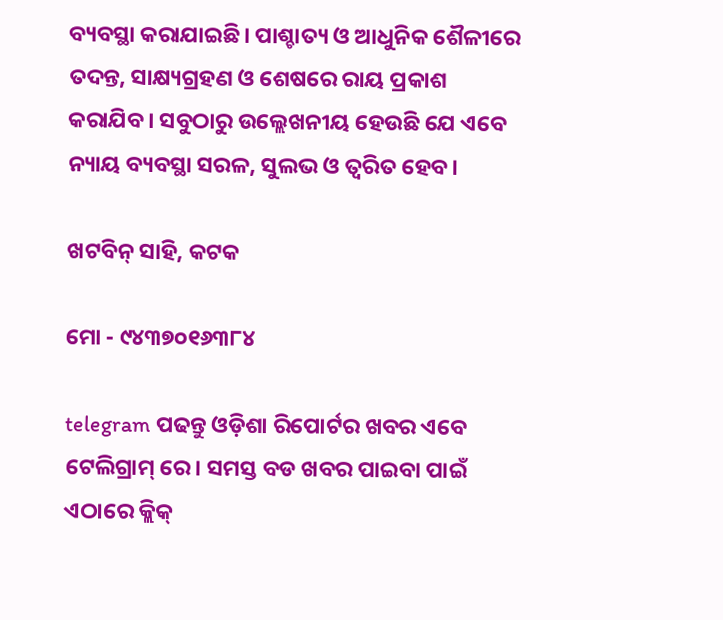ବ୍ୟବସ୍ଥା କରାଯାଇଛି। ପାଶ୍ଚାତ୍ୟ ଓ ଆଧୁନିକ ଶୈଳୀରେ ତଦନ୍ତ, ସାକ୍ଷ୍ୟଗ୍ରହଣ ଓ ଶେଷରେ ରାୟ ପ୍ରକାଶ କରାଯିବ। ସବୁଠାରୁ ଉଲ୍ଲେଖନୀୟ ହେଉଛି ଯେ ଏବେ ନ୍ୟାୟ ବ୍ୟବସ୍ଥା ସରଳ, ସୁଲଭ ଓ ତ୍ୱରିତ ହେବ।

ଖଟବିନ୍ ସାହି, କଟକ

ମୋ - ୯୪୩୭୦୧୬୩୮୪

telegram ପଢନ୍ତୁ ଓଡ଼ିଶା ରିପୋର୍ଟର ଖବର ଏବେ ଟେଲିଗ୍ରାମ୍ ରେ। ସମସ୍ତ ବଡ ଖବର ପାଇବା ପାଇଁ ଏଠାରେ କ୍ଲିକ୍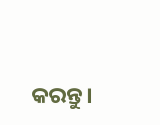କରନ୍ତୁ।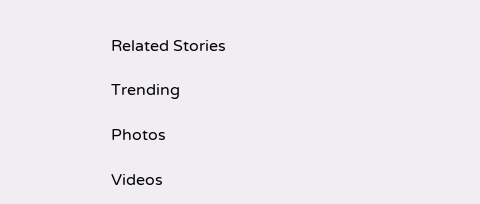Related Stories

Trending

Photos

Videos